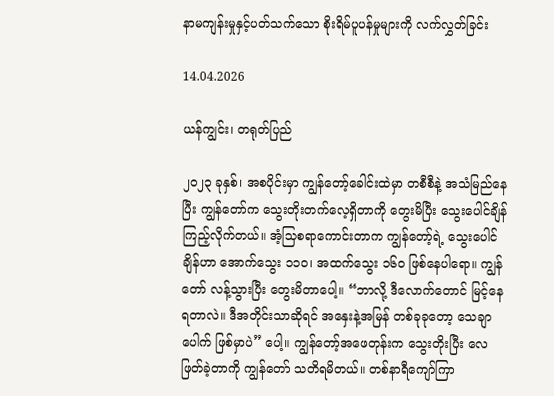နာမကျန်းမှုနှင့်ပတ်သက်သော စိုးရိမ်ပူပန်မှုများကို လက်လွှတ်ခြင်း

14.04.2026

ယန်ကျွင်း၊ တရုတ်ပြည်

၂၀၂၃ ခုနှစ်၊ အစပိုင်းမှာ ကျွန်တော့်ခေါင်းထဲမှာ တစီစီနဲ့ အသံမြည်နေပြီး ကျွန်တော်က သွေးတိုးတက်လေ့ရှိတာကို တွေးမိပြီး သွေးပေါင်ချိန်ကြည့်လိုက်တယ်။ အံ့သြစရာကောင်းတာက ကျွန်တော့်ရဲ့ သွေးပေါင်ချိန်ဟာ အောက်သွေး ၁၁၀၊ အထက်သွေး ၁၆၀ ဖြစ်နေပါရော။ ကျွန်တော် လန့်သွားပြီး တွေးမိတာပေါ့။ “ဘာလို့ ဒီလောက်တောင် မြင့်နေရတာလဲ။ ဒီအတိုင်းသာဆိုရင် အနှေးနဲ့အမြန် တစ်ခုခုတော့ သေချာပေါက် ဖြစ်မှာပဲ” ပေါ့။ ကျွန်တော့်အဖေတုန်းက သွေးတိုးပြီး လေဖြတ်ခဲ့တာကို ကျွန်တော် သတိရမိတယ်။ တစ်နာရီကျော်ကြာ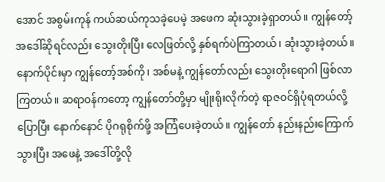အောင် အစွမ်းကုန် ကယ်ဆယ်ကုသခဲ့ပေမဲ့ အဖေက ဆုံးသွားခဲ့ရှာတယ်။ ကျွန်တော့်အဒေါ်ဆိုရင်လည်း သွေးတိုးပြီး လေဖြတ်လို့ နှစ်ရက်ပဲကြာတယ်၊ ဆုံးသွားခဲ့တယ်။ နောက်ပိုင်းမှာ ကျွန်တော့်အစ်ကို၊ အစ်မနဲ့ ကျွန်တော်လည်း သွေးတိုးရောဂါ ဖြစ်လာကြတယ်။ ဆရာဝန်ကတော့ ကျွန်တော်တို့မှာ မျိုးရိုးလိုက်တဲ့ ရာဇဝင်ရှိပုံရတယ်လို့ ပြောပြီး နောက်နောင် ပိုဂရုစိုက်ဖို့ အကြံပေးခဲ့တယ်။ ကျွန်တော် နည်းနည်းကြောက်သွားပြီး အဖေနဲ့ အဒေါ်တို့လို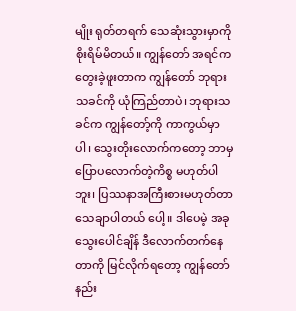မျိုး ရုတ်တရက် သေဆုံးသွားမှာကို စိုးရိမ်မိတယ်။ ကျွန်တော် အရင်က တွေးခဲ့ဖူးတာက ကျွန်တော် ဘုရားသခင်ကို ယုံကြည်တာပဲ၊ ဘုရားသခင်က ကျွန်တော့်ကို ကာကွယ်မှာပါ၊ သွေးတိုးလောက်ကတော့ ဘာမှ ပြောပလောက်တဲ့ကိစ္စ မဟုတ်ပါဘူး၊ ပြဿနာအကြီးစားမဟုတ်တာ သေချာပါတယ် ပေါ့။ ဒါပေမဲ့ အခု သွေးပေါင်ချိန် ဒီလောက်တက်နေတာကို မြင်လိုက်ရတော့ ကျွန်တော် နည်း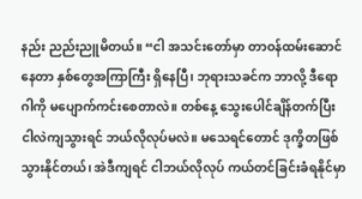နည်း ညည်းညူမိတယ်။ “ငါ အသင်းတော်မှာ တာဝန်ထမ်းဆောင်နေတာ နှစ်တွေအကြာကြီး ရှိနေပြီ၊ ဘုရားသခင်က ဘာလို့ ဒီရောဂါကို မပျောက်ကင်းစေတာလဲ။ တစ်နေ့ သွေးပေါင်ချိန်တက်ပြီး ငါလဲကျသွားရင် ဘယ်လိုလုပ်မလဲ။ မသေရင်တောင် ဒုက္ခိတဖြစ်သွားနိုင်တယ်၊ အဲဒီကျရင် ငါဘယ်လိုလုပ် ကယ်တင်ခြင်းခံရနိုင်မှာ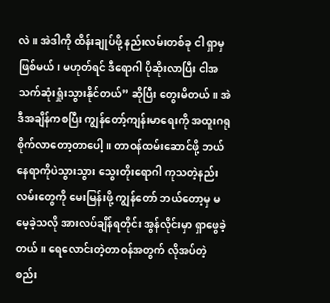လဲ။ အဲဒါကို ထိန်းချုပ်ဖို့ နည်းလမ်းတစ်ခု ငါ ရှာမှဖြစ်မယ်၊ မဟုတ်ရင် ဒီရောဂါ ပိုဆိုးလာပြီး ငါအသက်ဆုံးရှုံးသွားနိုင်တယ်” ဆိုပြီး တွေးမိတယ်။ အဲဒီအချိန်ကစပြီး ကျွန်တော့်ကျန်းမာရေးကို အထူးဂရုစိုက်လာတော့တာပေါ့။ တာဝန်ထမ်းဆောင်ဖို့ ဘယ်နေရာကိုပဲသွားသွား သွေးတိုးရောဂါ ကုသတဲ့နည်းလမ်းတွေကို မေးမြန်းဖို့ ကျွန်တော် ဘယ်တော့မှ မမေ့ခဲ့သလို အားလပ်ချိန်ရတိုင်း အွန်လိုင်းမှာ ရှာဖွေခဲ့တယ်။ ရေလောင်းတဲ့တာဝန်အတွက် လိုအပ်တဲ့ စည်း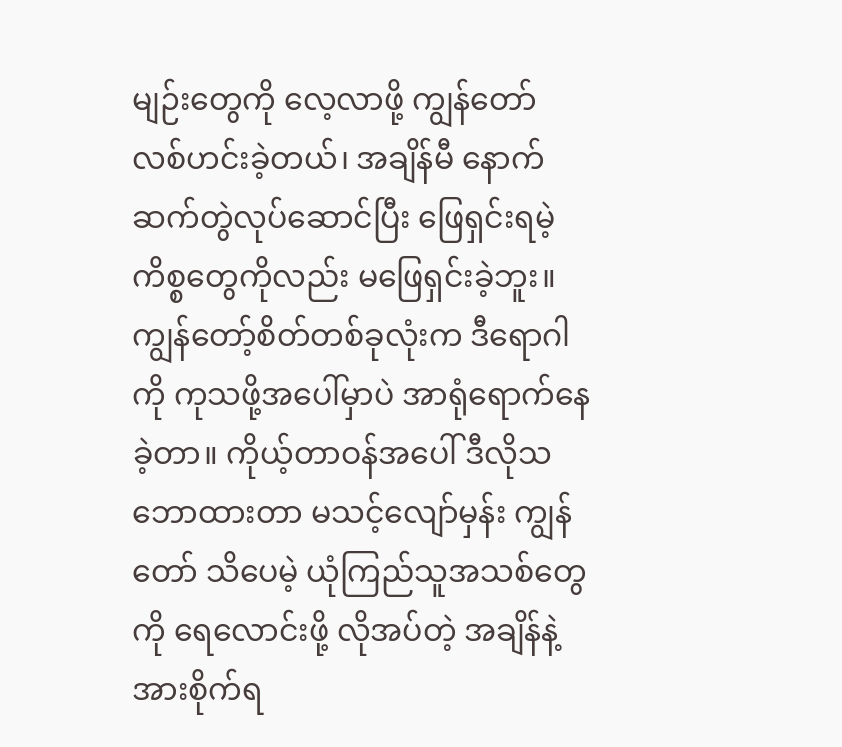မျဉ်းတွေကို လေ့လာဖို့ ကျွန်တော် လစ်ဟင်းခဲ့တယ်၊ အချိန်မီ နောက်ဆက်တွဲလုပ်ဆောင်ပြီး ဖြေရှင်းရမဲ့ ကိစ္စတွေကိုလည်း မဖြေရှင်းခဲ့ဘူး။ ကျွန်တော့်စိတ်တစ်ခုလုံးက ဒီရောဂါကို ကုသဖို့အပေါ်မှာပဲ အာရုံရောက်နေခဲ့တာ။ ကိုယ့်တာဝန်အပေါ် ဒီလိုသဘောထားတာ မသင့်လျော်မှန်း ကျွန်တော် သိပေမဲ့ ယုံကြည်သူအသစ်တွေကို ရေလောင်းဖို့ လိုအပ်တဲ့ အချိန်နဲ့ အားစိုက်ရ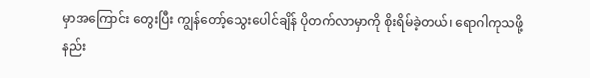မှာအကြောင်း တွေးပြီး ကျွန်တော့်သွေးပေါင်ချိန် ပိုတက်လာမှာကို စိုးရိမ်ခဲ့တယ်၊ ရောဂါကုသဖို့ နည်း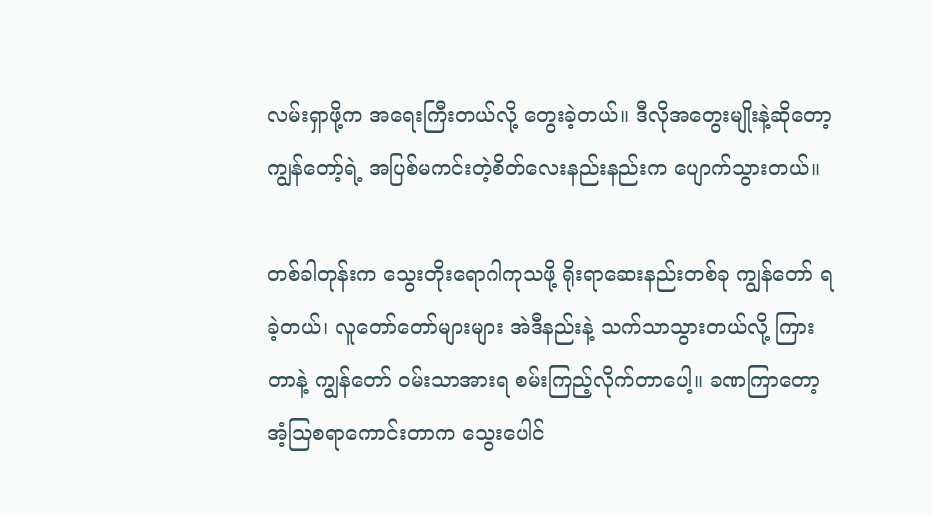လမ်းရှာဖို့က အရေးကြီးတယ်လို့ တွေးခဲ့တယ်။ ဒီလိုအတွေးမျိုးနဲ့ဆိုတော့ ကျွန်တော့်ရဲ့ အပြစ်မကင်းတဲ့စိတ်လေးနည်းနည်းက ပျောက်သွားတယ်။

တစ်ခါတုန်းက သွေးတိုးရောဂါကုသဖို့ ရိုးရာဆေးနည်းတစ်ခု ကျွန်တော် ရခဲ့တယ်၊ လူတော်တော်များများ အဲဒီနည်းနဲ့ သက်သာသွားတယ်လို့ ကြားတာနဲ့ ကျွန်တော် ဝမ်းသာအားရ စမ်းကြည့်လိုက်တာပေါ့။ ခဏကြာတော့ အံ့သြစရာကောင်းတာက သွေးပေါင်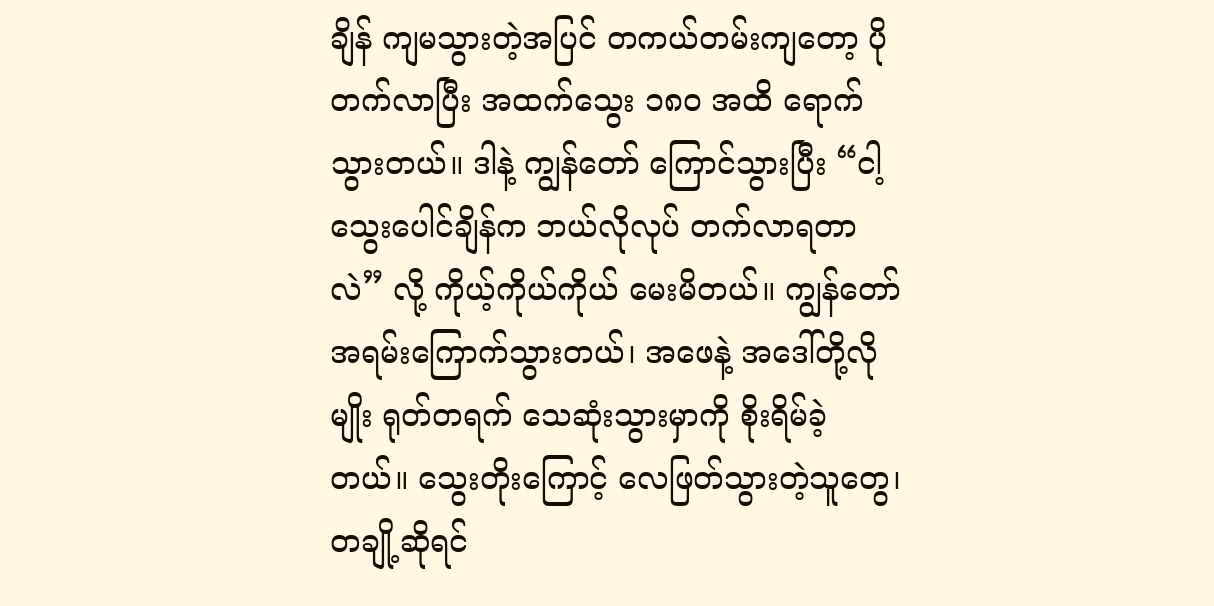ချိန် ကျမသွားတဲ့အပြင် တကယ်တမ်းကျတော့ ပိုတက်လာပြီး အထက်သွေး ၁၈၀ အထိ ရောက်သွားတယ်။ ဒါနဲ့ ကျွန်တော် ကြောင်သွားပြီး “ငါ့သွေးပေါင်ချိန်က ဘယ်လိုလုပ် တက်လာရတာလဲ” လို့ ကိုယ့်ကိုယ်ကိုယ် မေးမိတယ်။ ကျွန်တော် အရမ်းကြောက်သွားတယ်၊ အဖေနဲ့ အဒေါ်တို့လိုမျိုး ရုတ်တရက် သေဆုံးသွားမှာကို စိုးရိမ်ခဲ့တယ်။ သွေးတိုးကြောင့် လေဖြတ်သွားတဲ့သူတွေ၊ တချို့ဆိုရင်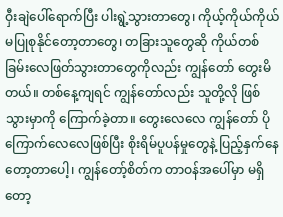ဝှီးချဲပေါ်ရောက်ပြီး ပါးရွဲ့သွားတာတွေ၊ ကိုယ့်ကိုယ်ကိုယ် မပြုစုနိုင်တော့တာတွေ၊ တခြားသူတွေဆို ကိုယ်တစ်ခြမ်းလေဖြတ်သွားတာတွေကိုလည်း ကျွန်တော် တွေးမိတယ်။ တစ်နေ့ကျရင် ကျွန်တော်လည်း သူတို့လို ဖြစ်သွားမှာကို ကြောက်ခဲ့တာ။ တွေးလေလေ ကျွန်တော် ပိုကြောက်လေလေဖြစ်ပြီး စိုးရိမ်ပူပန်မှုတွေနဲ့ ပြည့်နှက်နေတော့တာပေါ့၊ ကျွန်တော့်စိတ်က တာဝန်အပေါ်မှာ မရှိတော့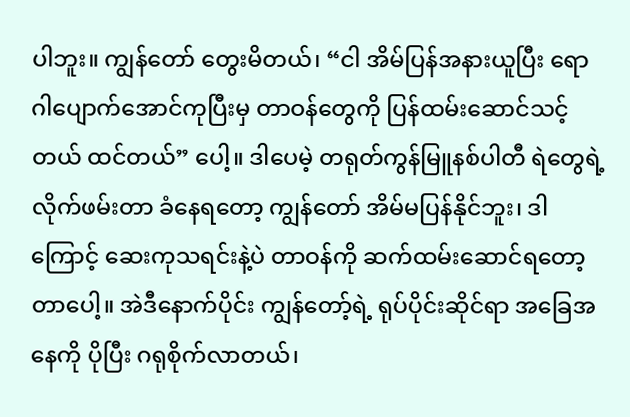ပါဘူး။ ကျွန်တော် တွေးမိတယ်၊ “ငါ အိမ်ပြန်အနားယူပြီး ရောဂါပျောက်အောင်ကုပြီးမှ တာဝန်တွေကို ပြန်ထမ်းဆောင်သင့်တယ် ထင်တယ်” ပေါ့။ ဒါပေမဲ့ တရုတ်ကွန်မြူနစ်ပါတီ ရဲတွေရဲ့ လိုက်ဖမ်းတာ ခံနေရတော့ ကျွန်တော် အိမ်မပြန်နိုင်ဘူး၊ ဒါကြောင့် ဆေးကုသရင်းနဲ့ပဲ တာဝန်ကို ဆက်ထမ်းဆောင်ရတော့တာပေါ့။ အဲဒီနောက်ပိုင်း ကျွန်တော့်ရဲ့ ရုပ်ပိုင်းဆိုင်ရာ အခြေအနေကို ပိုပြီး ဂရုစိုက်လာတယ်၊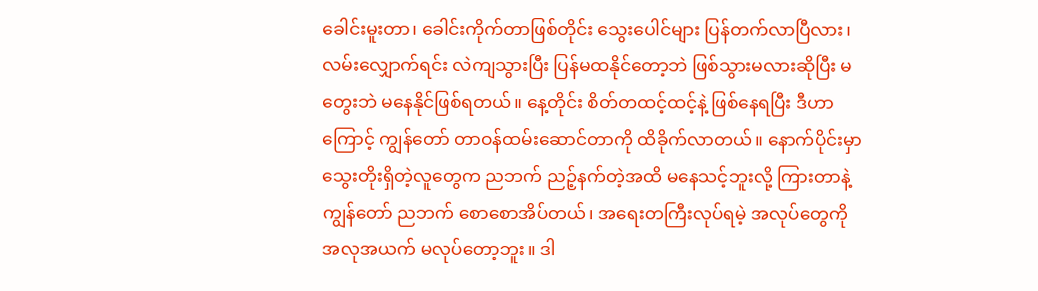ခေါင်းမူးတာ၊ ခေါင်းကိုက်တာဖြစ်တိုင်း သွေးပေါင်များ ပြန်တက်လာပြီလား၊ လမ်းလျှောက်ရင်း လဲကျသွားပြီး ပြန်မထနိုင်တော့ဘဲ ဖြစ်သွားမလားဆိုပြီး မတွေးဘဲ မနေနိုင်ဖြစ်ရတယ်။ နေ့တိုင်း စိတ်တထင့်ထင့်နဲ့ ဖြစ်နေရပြီး ဒီဟာကြောင့် ကျွန်တော် တာဝန်ထမ်းဆောင်တာကို ထိခိုက်လာတယ်။ နောက်ပိုင်းမှာ သွေးတိုးရှိတဲ့လူတွေက ညဘက် ညဉ့်နက်တဲ့အထိ မနေသင့်ဘူးလို့ ကြားတာနဲ့ ကျွန်တော် ညဘက် စောစောအိပ်တယ်၊ အရေးတကြီးလုပ်ရမဲ့ အလုပ်တွေကို အလုအယက် မလုပ်တော့ဘူး။ ဒါ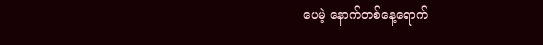ပေမဲ့ နောက်တစ်နေ့ရောက်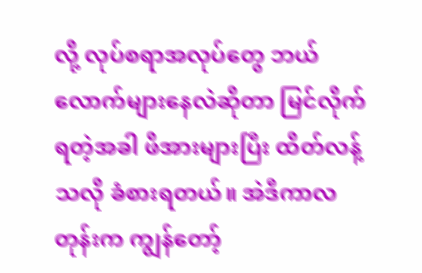လို့ လုပ်စရာအလုပ်တွေ ဘယ်လောက်များနေလဲဆိုတာ မြင်လိုက်ရတဲ့အခါ ဖိအားများပြီး ထိတ်လန့်သလို ခံစားရတယ်။ အဲဒီကာလတုန်းက ကျွန်တော့်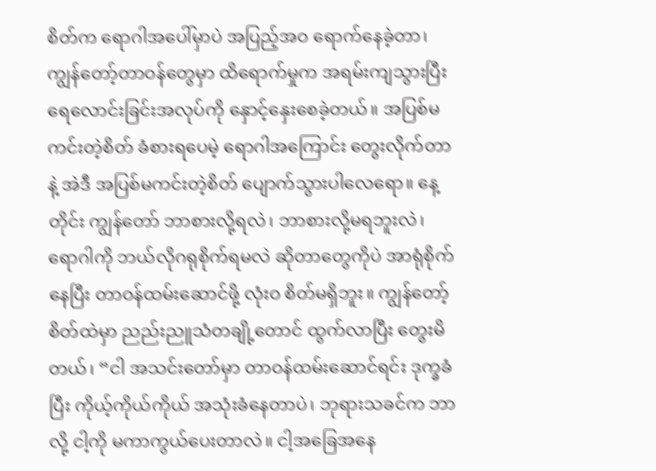စိတ်က ရောဂါအပေါ်မှာပဲ အပြည့်အဝ ရောက်နေခဲ့တာ၊ ကျွန်တော့်တာဝန်တွေမှာ ထိရောက်မှုက အရမ်းကျသွားပြီး ရေလောင်းခြင်းအလုပ်ကို နှောင့်နှေးစေခဲ့တယ်။ အပြစ်မကင်းတဲ့စိတ် ခံစားရပေမဲ့ ရောဂါအကြောင်း တွေးလိုက်တာနဲ့ အဲဒီ အပြစ်မကင်းတဲ့စိတ် ပျောက်သွားပါလေရော။ နေ့တိုင်း ကျွန်တော် ဘာစားလို့ရလဲ၊ ဘာစားလို့မရဘူးလဲ၊ ရောဂါကို ဘယ်လိုဂရုစိုက်ရမလဲ ဆိုတာတွေကိုပဲ အာရုံစိုက်နေပြီး တာဝန်ထမ်းဆောင်ဖို့ လုံးဝ စိတ်မရှိဘူး။ ကျွန်တော့်စိတ်ထဲမှာ ညည်းညူသံတချို့တောင် ထွက်လာပြီး တွေးမိတယ်၊ “ငါ အသင်းတော်မှာ တာဝန်ထမ်းဆောင်ရင်း ဒုက္ခခံပြီး ကိုယ့်ကိုယ်ကိုယ် အသုံးခံနေတာပဲ၊ ဘုရားသခင်က ဘာလို့ ငါ့ကို မကာကွယ်ပေးတာလဲ။ ငါ့အခြေအနေ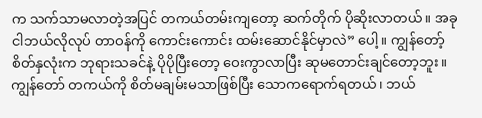က သက်သာမလာတဲ့အပြင် တကယ်တမ်းကျတော့ ဆက်တိုက် ပိုဆိုးလာတယ်။ အခု ငါဘယ်လိုလုပ် တာဝန်ကို ကောင်းကောင်း ထမ်းဆောင်နိုင်မှာလဲ” ပေါ့။ ကျွန်တော့်စိတ်နှလုံးက ဘုရားသခင်နဲ့ ပိုပိုပြီးတော့ ဝေးကွာလာပြီး ဆုမတောင်းချင်တော့ဘူး။ ကျွန်တော် တကယ်ကို စိတ်မချမ်းမသာဖြစ်ပြီး သောကရောက်ရတယ်၊ ဘယ်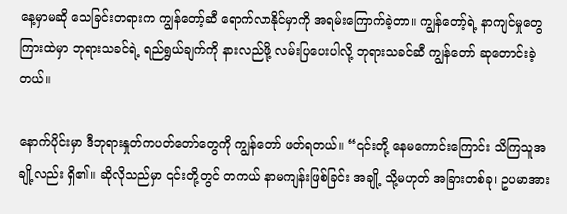နေ့မှာမဆို သေခြင်းတရားက ကျွန်တော့်ဆီ ရောက်လာနိုင်မှာကို အရမ်းကြောက်ခဲ့တာ။ ကျွန်တော့်ရဲ့ နာကျင်မှုတွေကြားထဲမှာ ဘုရားသခင်ရဲ့ ရည်ရွယ်ချက်ကို နားလည်ဖို့ လမ်းပြပေးပါလို့ ဘုရားသခင်ဆီ ကျွန်တော် ဆုတောင်းခဲ့တယ်။

နောက်ပိုင်းမှာ ဒီဘုရားနှုတ်ကပတ်တော်တွေကို ကျွန်တော် ဖတ်ရတယ်။ “၎င်းတို့ နေမကောင်းကြောင်း သိကြသူအချို့လည်း ရှိ၏။ ဆိုလိုသည်မှာ ၎င်းတို့တွင် တကယ် နာမကျန်းဖြစ်ခြင်း အချို့ သို့မဟုတ် အခြားတစ်ခု၊ ဥပမာအား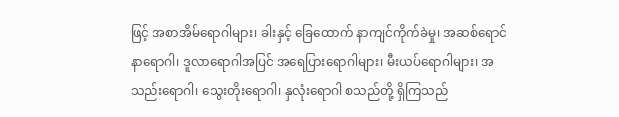ဖြင့် အစာအိမ်ရောဂါများ၊ ခါးနှင့် ခြေထောက် နာကျင်ကိုက်ခဲမှု၊ အဆစ်ရောင်နာရောဂါ၊ ဒူလာရောဂါအပြင် အရေပြားရောဂါများ၊ မီးယပ်ရောဂါများ၊ အသည်းရောဂါ၊ သွေးတိုးရောဂါ၊ နှလုံးရောဂါ စသည်တို့ ရှိကြသည်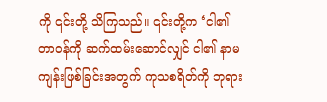ကို ၎င်းတို့ သိကြသည်။ ၎င်းတို့က ‘ငါ၏ တာဝန်ကို ဆက်ထမ်းဆောင်လျှင် ငါ၏ နာမကျန်းဖြစ်ခြင်းအတွက် ကုသစရိတ်ကို ဘုရား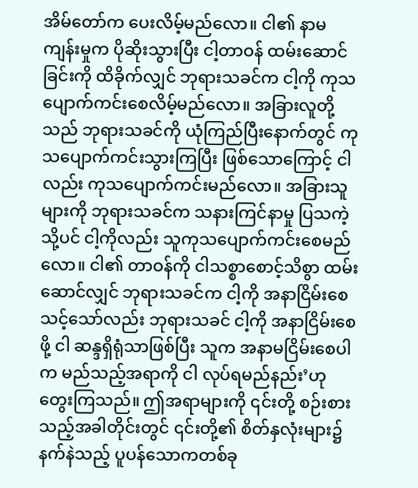အိမ်တော်က ပေးလိမ့်မည်လော။ ငါ၏ နာမကျန်းမှုက ပိုဆိုးသွားပြီး ငါ့တာဝန် ထမ်းဆောင်ခြင်းကို ထိခိုက်လျှင် ဘုရားသခင်က ငါ့ကို ကုသပျောက်ကင်းစေလိမ့်မည်လော။ အခြားလူတို့သည် ဘုရားသခင်ကို ယုံကြည်ပြီးနောက်တွင် ကုသပျောက်ကင်းသွားကြပြီး ဖြစ်သောကြောင့် ငါလည်း ကုသပျောက်ကင်းမည်လော။ အခြားသူများကို ဘုရားသခင်က သနားကြင်နာမှု ပြသကဲ့သို့ပင် ငါ့ကိုလည်း သူကုသပျောက်ကင်းစေမည်လော။ ငါ၏ တာဝန်ကို ငါသစ္စာစောင့်သိစွာ ထမ်းဆောင်လျှင် ဘုရားသခင်က ငါ့ကို အနာငြိမ်းစေသင့်သော်လည်း ဘုရားသခင် ငါ့ကို အနာငြိမ်းစေဖို့ ငါ ဆန္ဒရှိရုံသာဖြစ်ပြီး သူက အနာမငြိမ်းစေပါက မည်သည့်အရာကို ငါ လုပ်ရမည်နည်း’ဟု တွေးကြသည်။ ဤအရာများကို ၎င်းတို့ စဉ်းစားသည့်အခါတိုင်းတွင် ၎င်းတို့၏ စိတ်နှလုံးများ၌ နက်နဲသည့် ပူပန်သောကတစ်ခု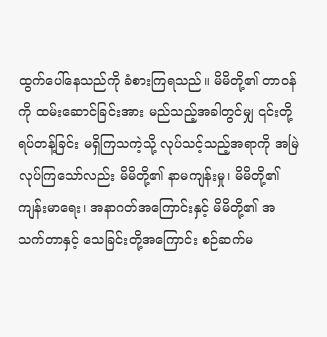ထွက်ပေါ်နေသည်ကို ခံစားကြရသည်။ မိမိတို့၏ တာဝန်ကို ထမ်းဆောင်ခြင်းအား မည်သည့်အခါတွင်မျှ ၎င်းတို့ ရပ်တန့်ခြင်း မရှိကြသကဲ့သို့ လုပ်သင့်သည့်အရာကို အမြဲ လုပ်ကြသော်လည်း မိမိတို့၏ နာမကျန်းမှု၊ မိမိတို့၏ ကျန်းမာရေး၊ အနာဂတ်အကြောင်းနှင့် မိမိတို့၏ အသက်တာနှင့် သေခြင်းတို့အကြောင်း စဉ်ဆက်မ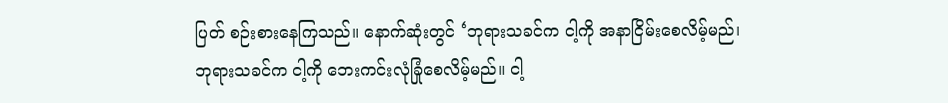ပြတ် စဉ်းစားနေကြသည်။ နောက်ဆုံးတွင် ‘ဘုရားသခင်က ငါ့ကို အနာငြိမ်းစေလိမ့်မည်၊ ဘုရားသခင်က ငါ့ကို ဘေးကင်းလုံခြုံစေလိမ့်မည်။ ငါ့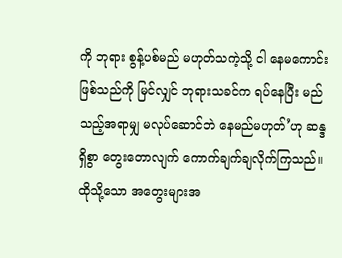ကို ဘုရား စွန့်ပစ်မည် မဟုတ်သကဲ့သို့ ငါ နေမကောင်းဖြစ်သည်ကို မြင်လျှင် ဘုရားသခင်က ရပ်နေပြီး မည်သည့်အရာမျှ မလုပ်ဆောင်ဘဲ နေမည်မဟုတ်’ဟု ဆန္ဒရှိစွာ တွေးတောလျက် ကောက်ချက်ချလိုက်ကြသည်။ ထိုသို့သော အတွေးများအ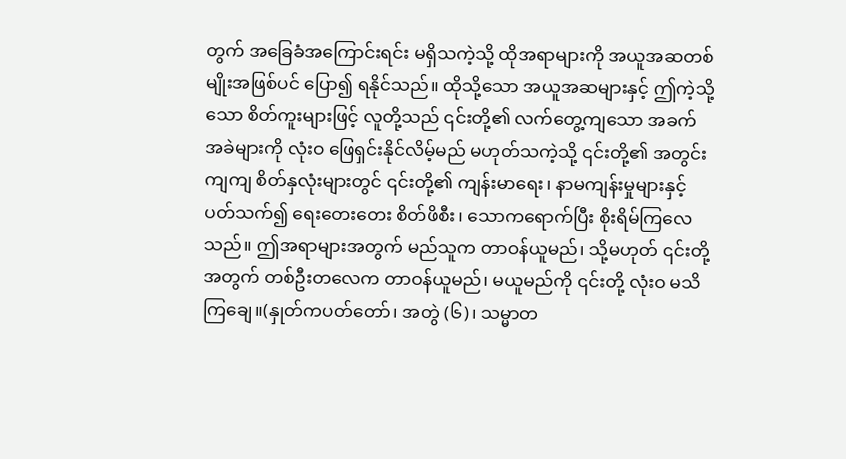တွက် အခြေခံအကြောင်းရင်း မရှိသကဲ့သို့ ထိုအရာများကို အယူအဆတစ်မျိုးအဖြစ်ပင် ပြော၍ ရနိုင်သည်။ ထိုသို့သော အယူအဆများနှင့် ဤကဲ့သို့သော စိတ်ကူးများဖြင့် လူတို့သည် ၎င်းတို့၏ လက်တွေ့ကျသော အခက်အခဲများကို လုံးဝ ဖြေရှင်းနိုင်လိမ့်မည် မဟုတ်သကဲ့သို့ ၎င်းတို့၏ အတွင်းကျကျ စိတ်နှလုံးများတွင် ၎င်းတို့၏ ကျန်းမာရေး၊ နာမကျန်းမှုများနှင့်ပတ်သက်၍ ရေးတေးတေး စိတ်ဖိစီး၊ သောကရောက်ပြီး စိုးရိမ်ကြလေသည်။ ဤအရာများအတွက် မည်သူက တာဝန်ယူမည်၊ သို့မဟုတ် ၎င်းတို့အတွက် တစ်ဦးတလေက တာဝန်ယူမည်၊ မယူမည်ကို ၎င်းတို့ လုံးဝ မသိကြချေ။(နှုတ်ကပတ်တော်၊ အတွဲ (၆)၊ သမ္မာတ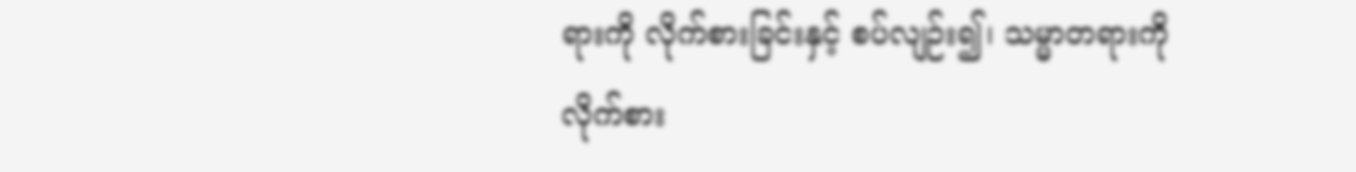ရားကို လိုက်စားခြင်းနှင့် စပ်လျဉ်း၍၊ သမ္မာတရားကို လိုက်စား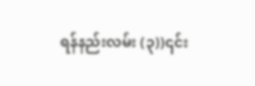ရန်နည်းလမ်း (၃))၎င်း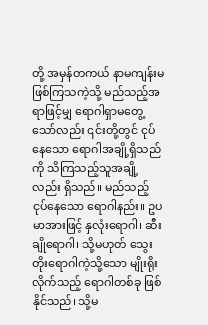တို့ အမှန်တကယ် နာမကျန်းမဖြစ်ကြသကဲ့သို့ မည်သည့်အရာဖြင့်မျှ ရောဂါရှာမတွေ့သော်လည်း ၎င်းတို့တွင် ငုပ်နေသော ရောဂါအချို့ရှိသည်ကို သိကြသည့်သူအချို့လည်း ရှိသည်။ မည်သည့် ငုပ်နေသော ရောဂါနည်း။ ဥပမာအားဖြင့် နှလုံးရောဂါ၊ ဆီးချိုရောဂါ၊ သို့မဟုတ် သွေးတိုးရောဂါကဲ့သို့သော မျိုးရိုးလိုက်သည့် ရောဂါတစ်ခု ဖြစ်နိုင်သည်၊ သို့မ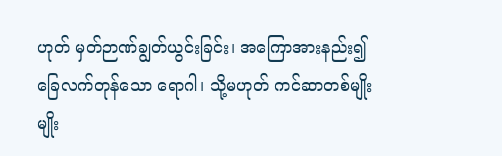ဟုတ် မှတ်ဉာဏ်ချွတ်ယွင်းခြင်း၊ အကြောအားနည်း၍ ခြေလက်တုန်သော ရောဂါ၊ သို့မဟုတ် ကင်ဆာတစ်မျိုးမျိုး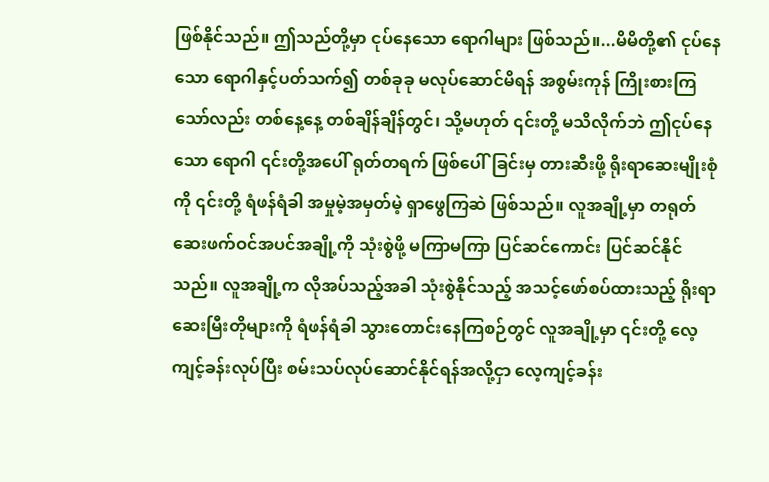ဖြစ်နိုင်သည်။ ဤသည်တို့မှာ ငုပ်နေသော ရောဂါများ ဖြစ်သည်။...မိမိတို့၏ ငုပ်နေသော ရောဂါနှင့်ပတ်သက်၍ တစ်ခုခု မလုပ်ဆောင်မိရန် အစွမ်းကုန် ကြိုးစားကြသော်လည်း တစ်နေ့နေ့ တစ်ချိန်ချိန်တွင်၊ သို့မဟုတ် ၎င်းတို့ မသိလိုက်ဘဲ ဤငုပ်နေသော ရောဂါ ၎င်းတို့အပေါ် ရုတ်တရက် ဖြစ်ပေါ်ခြင်းမှ တားဆီးဖို့ ရိုးရာဆေးမျိုးစုံကို ၎င်းတို့ ရံဖန်ရံခါ အမှုမဲ့အမှတ်မဲ့ ရှာဖွေကြဆဲ ဖြစ်သည်။ လူအချို့မှာ တရုတ်ဆေးဖက်ဝင်အပင်အချို့ကို သုံးစွဲဖို့ မကြာမကြာ ပြင်ဆင်ကောင်း ပြင်ဆင်နိုင်သည်။ လူအချို့က လိုအပ်သည့်အခါ သုံးစွဲနိုင်သည့် အသင့်ဖော်စပ်ထားသည့် ရိုးရာဆေးမြီးတိုများကို ရံဖန်ရံခါ သွားတောင်းနေကြစဉ်တွင် လူအချို့မှာ ၎င်းတို့ လေ့ကျင့်ခန်းလုပ်ပြီး စမ်းသပ်လုပ်ဆောင်နိုင်ရန်အလို့ငှာ လေ့ကျင့်ခန်း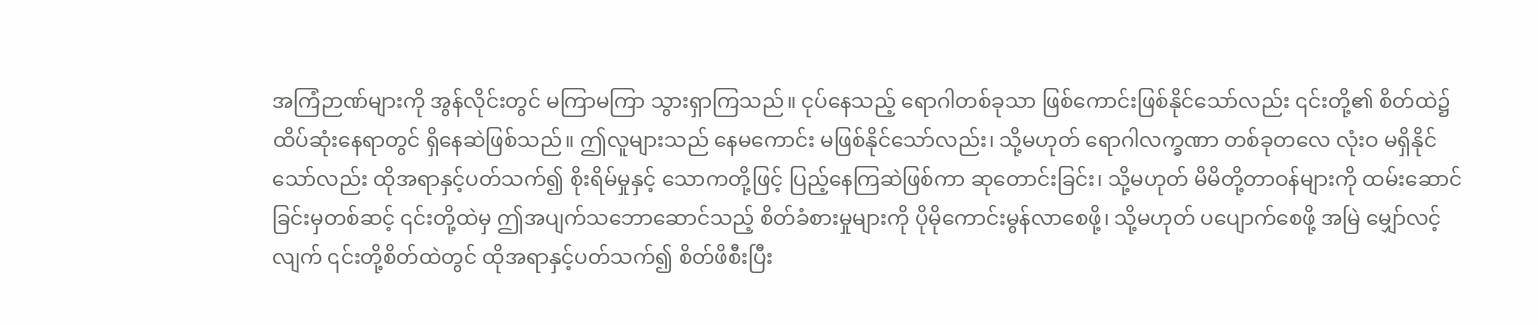အကြံဉာဏ်များကို အွန်လိုင်းတွင် မကြာမကြာ သွားရှာကြသည်။ ငုပ်နေသည့် ရောဂါတစ်ခုသာ ဖြစ်ကောင်းဖြစ်နိုင်သော်လည်း ၎င်းတို့၏ စိတ်ထဲ၌ ထိပ်ဆုံးနေရာတွင် ရှိနေဆဲဖြစ်သည်။ ဤလူများသည် နေမကောင်း မဖြစ်နိုင်သော်လည်း၊ သို့မဟုတ် ရောဂါလက္ခဏာ တစ်ခုတလေ လုံးဝ မရှိနိုင်သော်လည်း ထိုအရာနှင့်ပတ်သက်၍ စိုးရိမ်မှုနှင့် သောကတို့ဖြင့် ပြည့်နေကြဆဲဖြစ်ကာ ဆုတောင်းခြင်း၊ သို့မဟုတ် မိမိတို့တာဝန်များကို ထမ်းဆောင်ခြင်းမှတစ်ဆင့် ၎င်းတို့ထဲမှ ဤအပျက်သဘောဆောင်သည့် စိတ်ခံစားမှုများကို ပိုမိုကောင်းမွန်လာစေဖို့၊ သို့မဟုတ် ပပျောက်စေဖို့ အမြဲ မျှော်လင့်လျက် ၎င်းတို့စိတ်ထဲတွင် ထိုအရာနှင့်ပတ်သက်၍ စိတ်ဖိစီးပြီး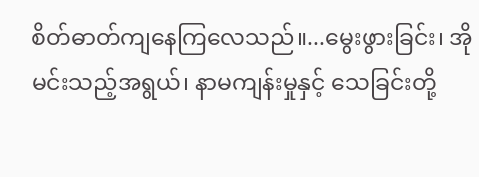စိတ်ဓာတ်ကျနေကြလေသည်။...မွေးဖွားခြင်း၊ အိုမင်းသည့်အရွယ်၊ နာမကျန်းမှုနှင့် သေခြင်းတို့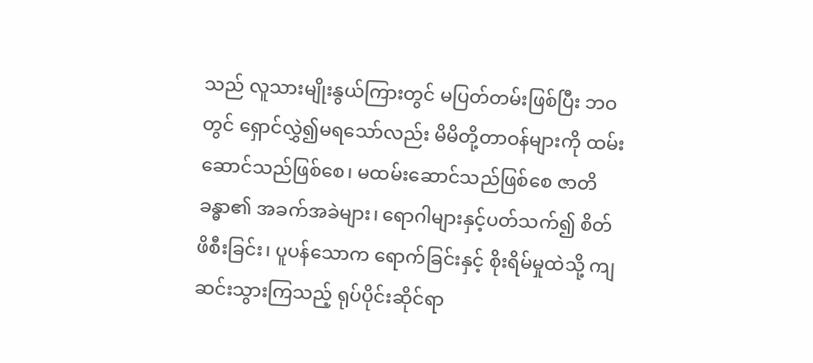သည် လူသားမျိုးနွယ်ကြားတွင် မပြတ်တမ်းဖြစ်ပြီး ဘဝတွင် ရှောင်လွှဲ၍မရသော်လည်း မိမိတို့တာဝန်များကို ထမ်းဆောင်သည်ဖြစ်စေ၊ မထမ်းဆောင်သည်ဖြစ်စေ ဇာတိခန္ဓာ၏ အခက်အခဲများ၊ ရောဂါများနှင့်ပတ်သက်၍ စိတ်ဖိစီးခြင်း၊ ပူပန်သောက ရောက်ခြင်းနှင့် စိုးရိမ်မှုထဲသို့ ကျဆင်းသွားကြသည့် ရုပ်ပိုင်းဆိုင်ရာ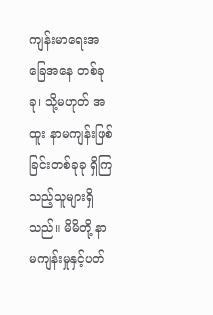ကျန်းမာရေးအခြေအနေ တစ်ခုခု၊ သို့မဟုတ် အထူး နာမကျန်းဖြစ်ခြင်းတစ်ခုခု ရှိကြသည့်သူများရှိသည်။ မိမိတို့ နာမကျန်းမှုနှင့်ပတ်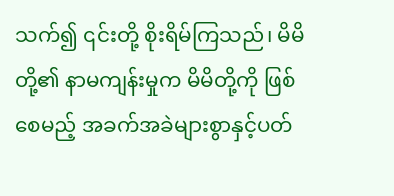သက်၍ ၎င်းတို့ စိုးရိမ်ကြသည်၊ မိမိတို့၏ နာမကျန်းမှုက မိမိတို့ကို ဖြစ်စေမည့် အခက်အခဲများစွာနှင့်ပတ်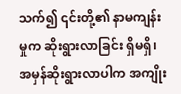သက်၍ ၎င်းတို့၏ နာမကျန်းမှုက ဆိုးရွားလာခြင်း ရှိမရှိ၊ အမှန်ဆိုးရွားလာပါက အကျိုး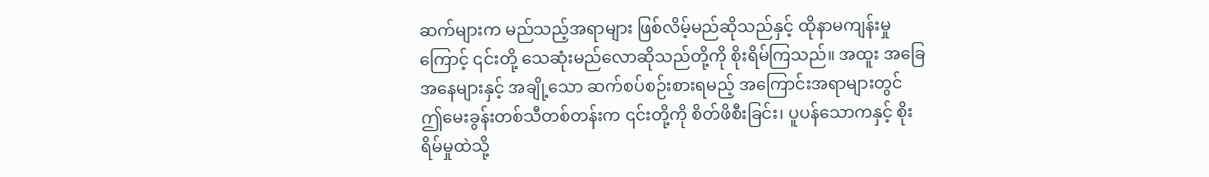ဆက်များက မည်သည့်အရာများ ဖြစ်လိမ့်မည်ဆိုသည်နှင့် ထိုနာမကျန်းမှုကြောင့် ၎င်းတို့ သေဆုံးမည်လောဆိုသည်တို့ကို စိုးရိမ်ကြသည်။ အထူး အခြေအနေများနှင့် အချို့သော ဆက်စပ်စဉ်းစားရမည့် အကြောင်းအရာများတွင် ဤမေးခွန်းတစ်သီတစ်တန်းက ၎င်းတို့ကို စိတ်ဖိစီးခြင်း၊ ပူပန်သောကနှင့် စိုးရိမ်မှုထဲသို့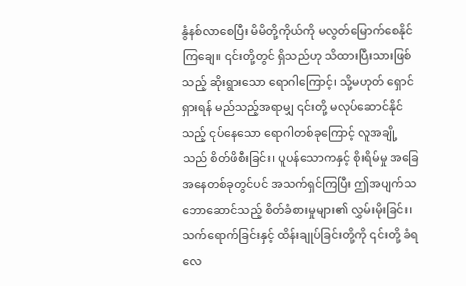နွံနစ်လာစေပြီး မိမိတို့ကိုယ်ကို မလွတ်မြောက်စေနိုင်ကြချေ။ ၎င်းတို့တွင် ရှိသည်ဟု သိထားပြီးသားဖြစ်သည့် ဆိုးရွားသော ရောဂါကြောင့်၊ သို့မဟုတ် ရှောင်ရှားရန် မည်သည့်အရာမျှ ၎င်းတို့ မလုပ်ဆောင်နိုင်သည့် ငုပ်နေသော ရောဂါတစ်ခုကြောင့် လူအချို့သည် စိတ်ဖိစီးခြင်း၊ ပူပန်သောကနှင့် စိုးရိမ်မှု အခြေအနေတစ်ခုတွင်ပင် အသက်ရှင်ကြပြီး ဤအပျက်သဘောဆောင်သည့် စိတ်ခံစားမှုများ၏ လွှမ်းမိုးခြင်း၊ သက်ရောက်ခြင်းနှင့် ထိန်းချုပ်ခြင်းတို့ကို ၎င်းတို့ ခံရလေ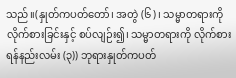သည်။(နှုတ်ကပတ်တော်၊ အတွဲ (၆)၊ သမ္မာတရားကို လိုက်စားခြင်းနှင့် စပ်လျဉ်း၍၊ သမ္မာတရားကို လိုက်စားရန်နည်းလမ်း (၃)) ဘုရားနှုတ်ကပတ်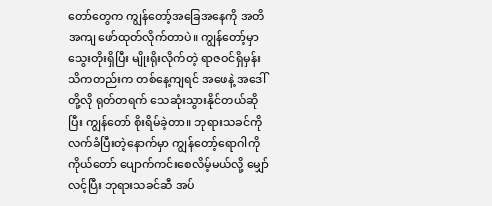တော်တွေက ကျွန်တော့်အခြေအနေကို အတိအကျ ဖော်ထုတ်လိုက်တာပဲ။ ကျွန်တော့်မှာ သွေးတိုးရှိပြီး မျိုးရိုးလိုက်တဲ့ ရာဇဝင်ရှိမှန်း သိကတည်းက တစ်နေ့ကျရင် အဖေနဲ့ အဒေါ်တို့လို ရုတ်တရက် သေဆုံးသွားနိုင်တယ်ဆိုပြီး ကျွန်တော် စိုးရိမ်ခဲ့တာ။ ဘုရားသခင်ကို လက်ခံပြီးတဲ့နောက်မှာ ကျွန်တော့်ရောဂါကို ကိုယ်တော် ပျောက်ကင်းစေလိမ့်မယ်လို့ မျှော်လင့်ပြီး ဘုရားသခင်ဆီ အပ်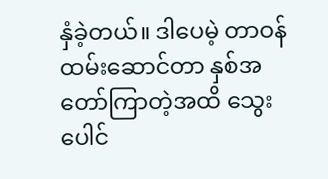နှံခဲ့တယ်။ ဒါပေမဲ့ တာဝန်ထမ်းဆောင်တာ နှစ်အတော်ကြာတဲ့အထိ သွေးပေါင်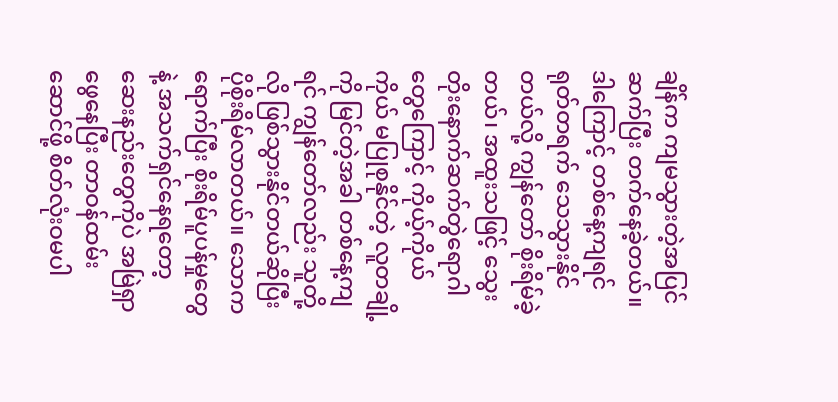ချိန်က ကျမသွားတဲ့အပြင် ဆက်ပြီး တက်နေခဲ့တယ်။ ဒါကြောင့် တစ်နေ့ကျရင် ရုတ်တရက် သေသွားနိုင်တယ်လို့ ကျွန်တော် စိုးရိမ်ခဲ့တယ်၊ အထူးသဖြင့် သွေးတိုးနောက်ဆက်တွဲရောဂါတွေကြောင့် ကိုယ့်ကိုယ်ကိုယ် မပြုစုနိုင်တဲ့ လူတချို့ကို မြင်တဲ့အခါ တစ်နေ့ကျရင် ကျွန်တော်လည်း သူတို့လို ဖြစ်သွားနိုင်တယ်ဆိုပြီး ပိုစိုးရိမ်လာတယ်။ သောကရောက်ပြီး စိုးရိမ်ပူပန်မှုတွေနဲ့ အသက်ရှင်နေရတော့ ဆေးနည်းတွေကိုပဲ အမြဲရှာဖွေနေပြီး တာဝန်ထမ်းဆောင်ဖို့ စိတ်လုံးဝမပါ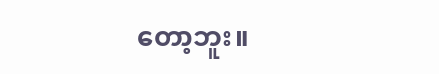တော့ဘူး။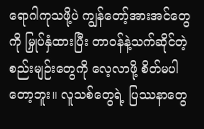ရောဂါကုသဖို့ပဲ ကျွန်တော့်အားအင်တွေကို မြှုပ်နှံထားပြီး တာဝန်နဲ့သက်ဆိုင်တဲ့ စည်းမျဉ်းတွေကို လေ့လာဖို့ စိတ်မပါတော့ဘူး။ လူသစ်တွေရဲ့ ပြဿနာတွေ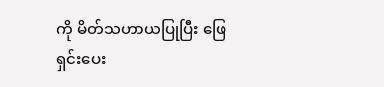ကို မိတ်သဟာယပြုပြီး ဖြေရှင်းပေး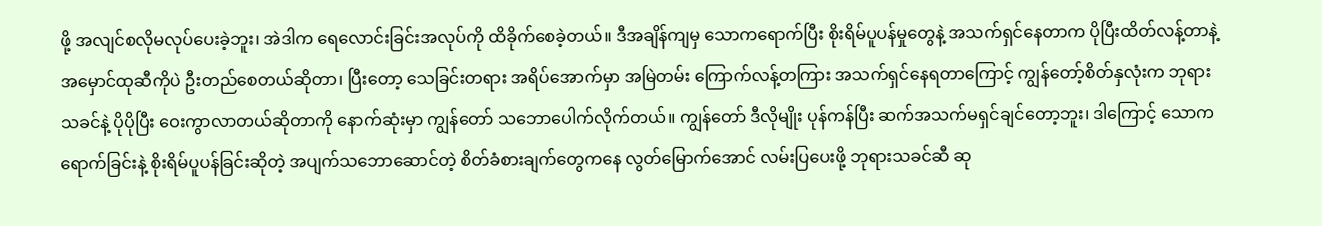ဖို့ အလျင်စလိုမလုပ်ပေးခဲ့ဘူး၊ အဲဒါက ရေလောင်းခြင်းအလုပ်ကို ထိခိုက်စေခဲ့တယ်။ ဒီအချိန်ကျမှ သောကရောက်ပြီး စိုးရိမ်ပူပန်မှုတွေနဲ့ အသက်ရှင်နေတာက ပိုပြီးထိတ်လန့်တာနဲ့ အမှောင်ထုဆီကိုပဲ ဦးတည်စေတယ်ဆိုတာ၊ ပြီးတော့ သေခြင်းတရား အရိပ်အောက်မှာ အမြဲတမ်း ကြောက်လန့်တကြား အသက်ရှင်နေရတာကြောင့် ကျွန်တော့်စိတ်နှလုံးက ဘုရားသခင်နဲ့ ပိုပိုပြီး ဝေးကွာလာတယ်ဆိုတာကို နောက်ဆုံးမှာ ကျွန်တော် သဘောပေါက်လိုက်တယ်။ ကျွန်တော် ဒီလိုမျိုး ပုန်ကန်ပြီး ဆက်အသက်မရှင်ချင်တော့ဘူး၊ ဒါကြောင့် သောကရောက်ခြင်းနဲ့ စိုးရိမ်ပူပန်ခြင်းဆိုတဲ့ အပျက်သဘောဆောင်တဲ့ စိတ်ခံစားချက်တွေကနေ လွတ်မြောက်အောင် လမ်းပြပေးဖို့ ဘုရားသခင်ဆီ ဆု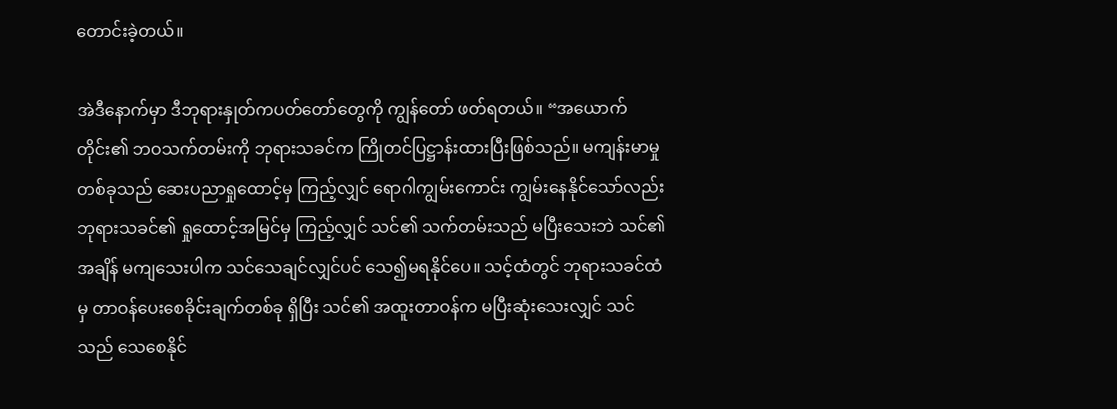တောင်းခဲ့တယ်။

အဲဒီနောက်မှာ ဒီဘုရားနှုတ်ကပတ်တော်တွေကို ကျွန်တော် ဖတ်ရတယ်။ “အယောက်တိုင်း၏ ဘဝသက်တမ်းကို ဘုရားသခင်က ကြိုတင်ပြဋ္ဌာန်းထားပြီးဖြစ်သည်။ မကျန်းမာမှုတစ်ခုသည် ဆေးပညာရှုထောင့်မှ ကြည့်လျှင် ရောဂါကျွမ်းကောင်း ကျွမ်းနေနိုင်သော်လည်း ဘုရားသခင်၏ ရှုထောင့်အမြင်မှ ကြည့်လျှင် သင်၏ သက်တမ်းသည် မပြီးသေးဘဲ သင်၏အချိန် မကျသေးပါက သင်သေချင်လျှင်ပင် သေ၍မရနိုင်ပေ။ သင့်ထံတွင် ဘုရားသခင်ထံမှ တာဝန်ပေးစေခိုင်းချက်တစ်ခု ရှိပြီး သင်၏ အထူးတာဝန်က မပြီးဆုံးသေးလျှင် သင်သည် သေစေနိုင်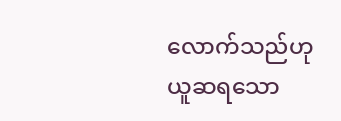လောက်သည်ဟု ယူဆရသော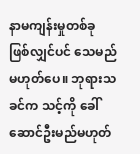နာမကျန်းမှုတစ်ခု ဖြစ်လျှင်ပင် သေမည် မဟုတ်ပေ။ ဘုရားသခင်က သင့်ကို ခေါ်ဆောင်ဦးမည်မဟုတ်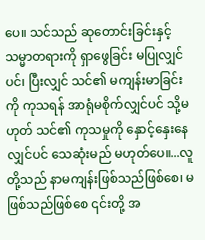ပေ။ သင်သည် ဆုတောင်းခြင်းနှင့် သမ္မာတရားကို ရှာဖွေခြင်း မပြုလျှင်ပင်၊ ပြီးလျှင် သင်၏ မကျန်းမာခြင်းကို ကုသရန် အာရုံမစိုက်လျှင်ပင် သို့မဟုတ် သင်၏ ကုသမှုကို နှောင့်နှေးနေလျှင်ပင် သေဆုံးမည် မဟုတ်ပေ။...လူတို့သည် နာမကျန်းဖြစ်သည်ဖြစ်စေ၊ မဖြစ်သည်ဖြစ်စေ ၎င်းတို့ အ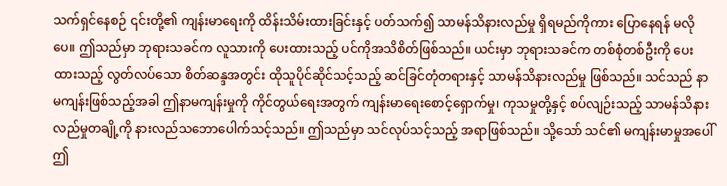သက်ရှင်နေစဉ် ၎င်းတို့၏ ကျန်းမာရေးကို ထိန်းသိမ်းထားခြင်းနှင့် ပတ်သက်၍ သာမန်သိနားလည်မှု ရှိရမည်ကိုကား ပြောနေရန် မလိုပေ။ ဤသည်မှာ ဘုရားသခင်က လူသားကို ပေးထားသည့် ပင်ကိုအသိစိတ်ဖြစ်သည်။ ယင်းမှာ ဘုရားသခင်က တစ်စုံတစ်ဦးကို ပေးထားသည့် လွတ်လပ်သော စိတ်ဆန္ဒအတွင်း ထိုသူပိုင်ဆိုင်သင့်သည့် ဆင်ခြင်တုံတရားနှင့် သာမန်သိနားလည်မှု ဖြစ်သည်။ သင်သည် နာမကျန်းဖြစ်သည့်အခါ ဤနာမကျန်းမှုကို ကိုင်တွယ်ရေးအတွက် ကျန်းမာရေးစောင့်ရှောက်မှု၊ ကုသမှုတို့နှင့် စပ်လျဉ်းသည့် သာမန်သိနားလည်မှုတချို့ကို နားလည်သဘောပေါက်သင့်သည်။ ဤသည်မှာ သင်လုပ်သင့်သည့် အရာဖြစ်သည်။ သို့သော် သင်၏ မကျန်းမာမှုအပေါ် ဤ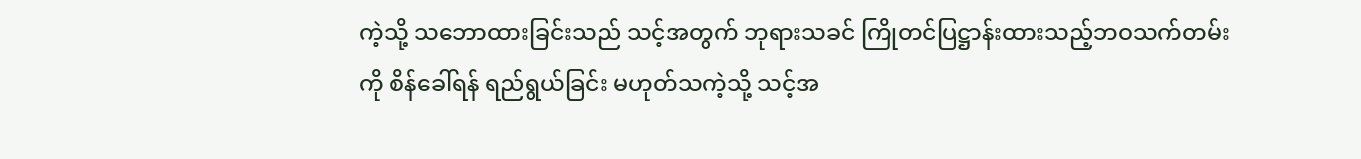ကဲ့သို့ သဘောထားခြင်းသည် သင့်အတွက် ဘုရားသခင် ကြိုတင်ပြဋ္ဌာန်းထားသည့်ဘဝသက်တမ်းကို စိန်ခေါ်ရန် ရည်ရွယ်ခြင်း မဟုတ်သကဲ့သို့ သင့်အ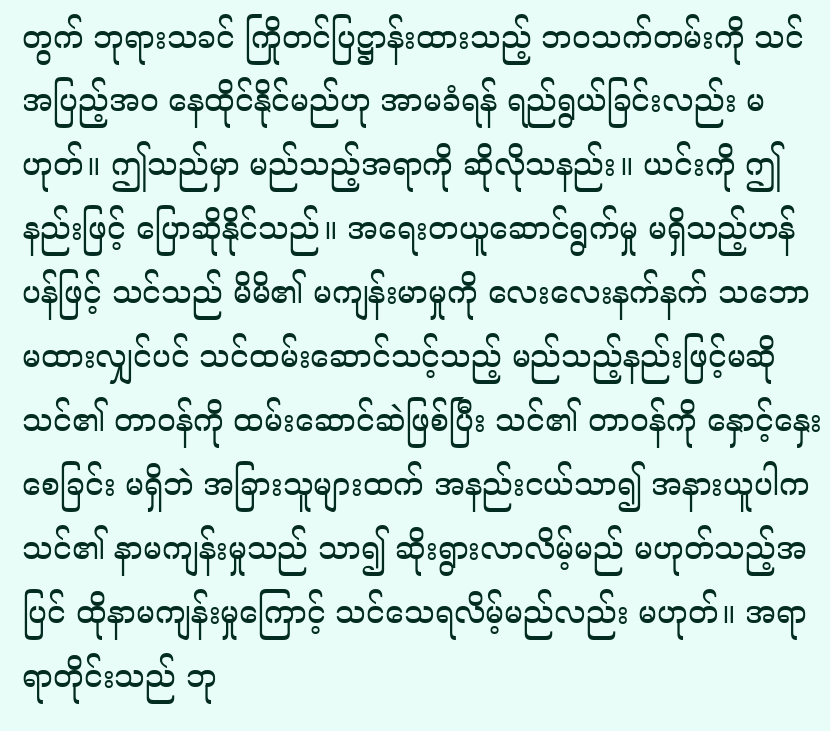တွက် ဘုရားသခင် ကြိုတင်ပြဋ္ဌာန်းထားသည့် ဘဝသက်တမ်းကို သင်အပြည့်အဝ နေထိုင်နိုင်မည်ဟု အာမခံရန် ရည်ရွယ်ခြင်းလည်း မဟုတ်။ ဤသည်မှာ မည်သည့်အရာကို ဆိုလိုသနည်း။ ယင်းကို ဤနည်းဖြင့် ပြောဆိုနိုင်သည်။ အရေးတယူဆောင်ရွက်မှု မရှိသည့်ဟန်ပန်ဖြင့် သင်သည် မိမိ၏ မကျန်းမာမှုကို လေးလေးနက်နက် သဘောမထားလျှင်ပင် သင်ထမ်းဆောင်သင့်သည့် မည်သည့်နည်းဖြင့်မဆို သင်၏ တာဝန်ကို ထမ်းဆောင်ဆဲဖြစ်ပြီး သင်၏ တာဝန်ကို နှောင့်နှေးစေခြင်း မရှိဘဲ အခြားသူများထက် အနည်းငယ်သာ၍ အနားယူပါက သင်၏ နာမကျန်းမှုသည် သာ၍ ဆိုးရွားလာလိမ့်မည် မဟုတ်သည့်အပြင် ထိုနာမကျန်းမှုကြောင့် သင်သေရလိမ့်မည်လည်း မဟုတ်။ အရာရာတိုင်းသည် ဘု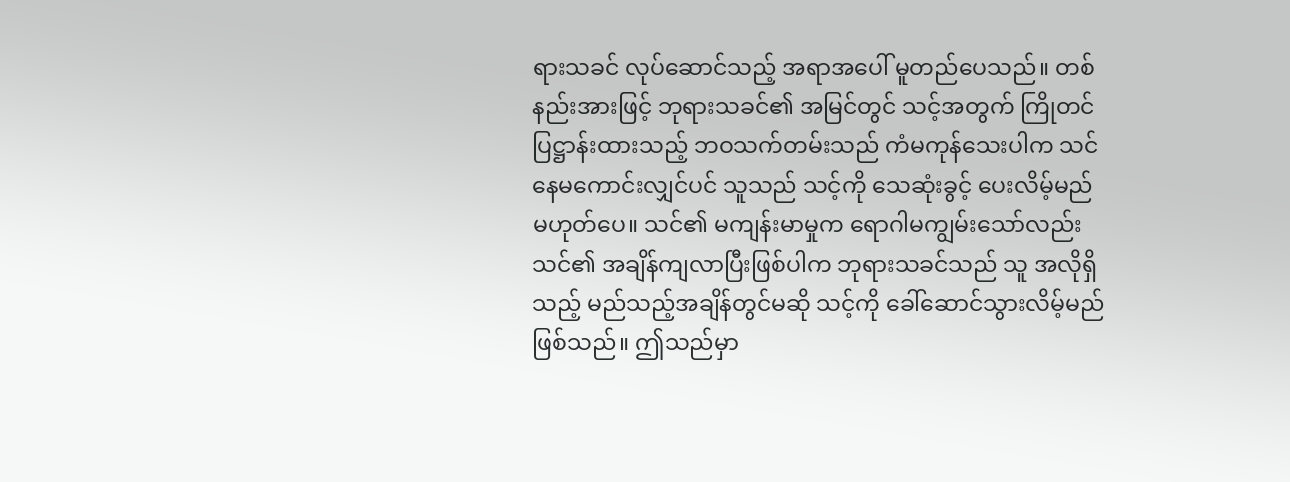ရားသခင် လုပ်ဆောင်သည့် အရာအပေါ် မူတည်ပေသည်။ တစ်နည်းအားဖြင့် ဘုရားသခင်၏ အမြင်တွင် သင့်အတွက် ကြိုတင်ပြဋ္ဌာန်းထားသည့် ဘဝသက်တမ်းသည် ကံမကုန်သေးပါက သင် နေမကောင်းလျှင်ပင် သူသည် သင့်ကို သေဆုံးခွင့် ပေးလိမ့်မည် မဟုတ်ပေ။ သင်၏ မကျန်းမာမှုက ရောဂါမကျွမ်းသော်လည်း သင်၏ အချိန်ကျလာပြီးဖြစ်ပါက ဘုရားသခင်သည် သူ အလိုရှိသည့် မည်သည့်အချိန်တွင်မဆို သင့်ကို ခေါ်ဆောင်သွားလိမ့်မည် ဖြစ်သည်။ ဤသည်မှာ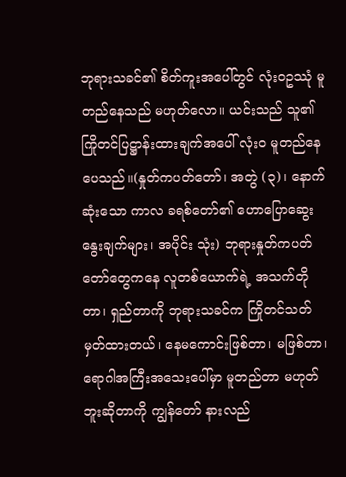ဘုရားသခင်၏ စိတ်ကူးအပေါ်တွင် လုံးဝဥဿုံ မူတည်နေသည် မဟုတ်လော။ ယင်းသည် သူ၏ ကြိုတင်ပြဋ္ဌာန်းထားချက်အပေါ် လုံးဝ မူတည်နေပေသည်။(နှုတ်ကပတ်တော်၊ အတွဲ (၃)၊ နောက်ဆုံးသော ကာလ ခရစ်တော်၏ ဟောပြောဆွေးနွေးချက်များ၊ အပိုင်း သုံး) ဘုရားနှုတ်ကပတ်တော်တွေကနေ လူတစ်ယောက်ရဲ့ အသက်တိုတာ၊ ရှည်တာကို ဘုရားသခင်က ကြိုတင်သတ်မှတ်ထားတယ်၊ နေမကောင်းဖြစ်တာ၊ မဖြစ်တာ၊ ရောဂါအကြီးအသေးပေါ်မှာ မူတည်တာ မဟုတ်ဘူးဆိုတာကို ကျွန်တော် နားလည်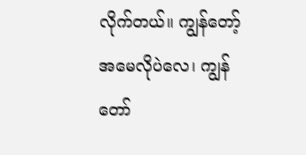လိုက်တယ်။ ကျွန်တော့်အမေလိုပဲလေ၊ ကျွန်တော်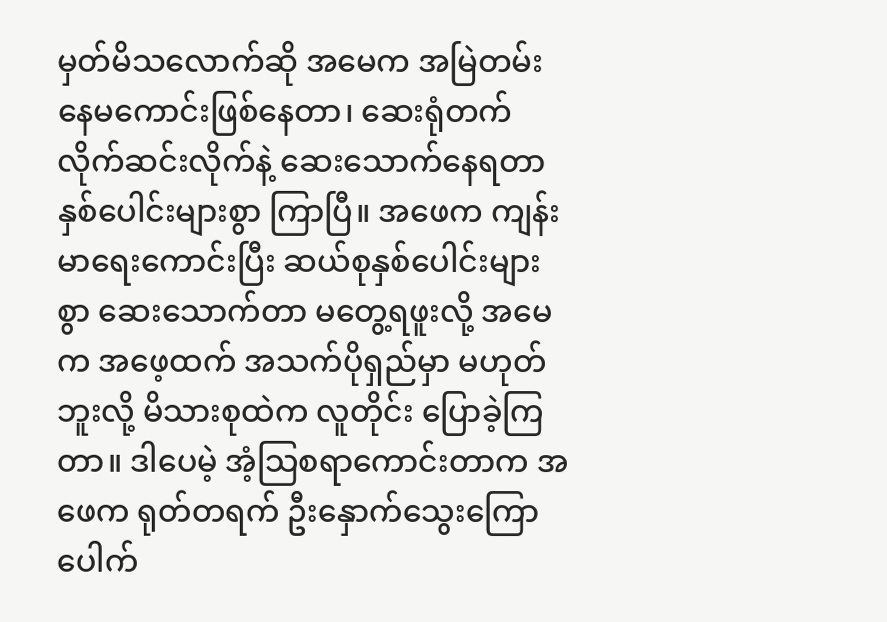မှတ်မိသလောက်ဆို အမေက အမြဲတမ်း နေမကောင်းဖြစ်နေတာ၊ ဆေးရုံတက်လိုက်ဆင်းလိုက်နဲ့ ဆေးသောက်နေရတာ နှစ်ပေါင်းများစွာ ကြာပြီ။ အဖေက ကျန်းမာရေးကောင်းပြီး ဆယ်စုနှစ်ပေါင်းများစွာ ဆေးသောက်တာ မတွေ့ရဖူးလို့ အမေက အဖေ့ထက် အသက်ပိုရှည်မှာ မဟုတ်ဘူးလို့ မိသားစုထဲက လူတိုင်း ပြောခဲ့ကြတာ။ ဒါပေမဲ့ အံ့သြစရာကောင်းတာက အဖေက ရုတ်တရက် ဦးနှောက်သွေးကြောပေါက်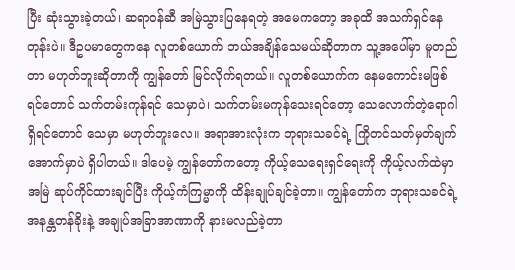ပြီး ဆုံးသွားခဲ့တယ်၊ ဆရာဝန်ဆီ အမြဲသွားပြနေရတဲ့ အမေကတော့ အခုထိ အသက်ရှင်နေတုန်းပဲ။ ဒီဥပမာတွေကနေ လူတစ်ယောက် ဘယ်အချိန်သေမယ်ဆိုတာက သူ့အပေါ်မှာ မူတည်တာ မဟုတ်ဘူးဆိုတာကို ကျွန်တော် မြင်လိုက်ရတယ်။ လူတစ်ယောက်က နေမကောင်းမဖြစ်ရင်တောင် သက်တမ်းကုန်ရင် သေမှာပဲ၊ သက်တမ်းမကုန်သေးရင်တော့ သေလောက်တဲ့ရောဂါ ရှိရင်တောင် သေမှာ မဟုတ်ဘူးလေ။ အရာအားလုံးက ဘုရားသခင်ရဲ့ ကြိုတင်သတ်မှတ်ချက်အောက်မှာပဲ ရှိပါတယ်။ ဒါပေမဲ့ ကျွန်တော်ကတော့ ကိုယ့်သေရေးရှင်ရေးကို ကိုယ့်လက်ထဲမှာ အမြဲ ဆုပ်ကိုင်ထားချင်ပြီး ကိုယ့်ကံကြမ္မာကို ထိန်းချုပ်ချင်ခဲ့တာ။ ကျွန်တော်က ဘုရားသခင်ရဲ့ အနန္တတန်ခိုးနဲ့ အချုပ်အခြာအာဏာကို နားမလည်ခဲ့တာ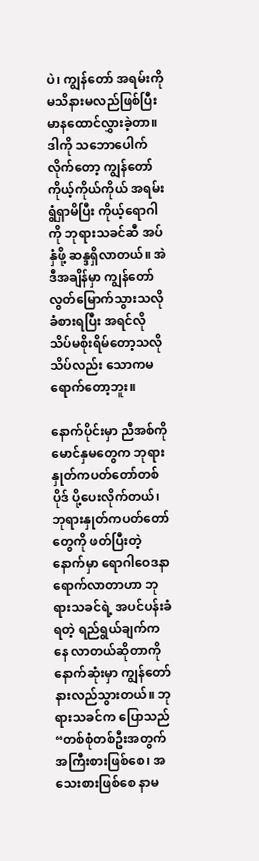ပဲ၊ ကျွန်တော် အရမ်းကို မသိနားမလည်ဖြစ်ပြီး မာနထောင်လွှားခဲ့တာ။ ဒါကို သဘောပေါက်လိုက်တော့ ကျွန်တော် ကိုယ့်ကိုယ်ကိုယ် အရမ်းရွံရှာမိပြီး ကိုယ့်ရောဂါကို ဘုရားသခင်ဆီ အပ်နှံဖို့ ဆန္ဒရှိလာတယ်။ အဲဒီအချိန်မှာ ကျွန်တော် လွတ်မြောက်သွားသလို ခံစားရပြီး အရင်လို သိပ်မစိုးရိမ်တော့သလို သိပ်လည်း သောကမရောက်တော့ဘူး။

နောက်ပိုင်းမှာ ညီအစ်ကိုမောင်နှမတွေက ဘုရားနှုတ်ကပတ်တော်တစ်ပိုဒ် ပို့ပေးလိုက်တယ်၊ ဘုရားနှုတ်ကပတ်တော်တွေကို ဖတ်ပြီးတဲ့နောက်မှာ ရောဂါဝေဒနာ ရောက်လာတာဟာ ဘုရားသခင်ရဲ့ အပင်ပန်းခံရတဲ့ ရည်ရွယ်ချက်ကနေ လာတယ်ဆိုတာကို နောက်ဆုံးမှာ ကျွန်တော် နားလည်သွားတယ်။ ဘုရားသခင်က ပြောသည် “တစ်စုံတစ်ဦးအတွက် အကြီးစားဖြစ်စေ၊ အသေးစားဖြစ်စေ နာမ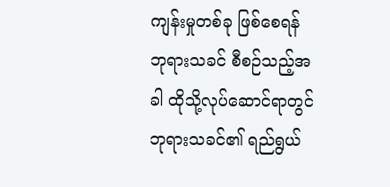ကျန်းမှုတစ်ခု ဖြစ်စေရန် ဘုရားသခင် စီစဉ်သည့်အခါ ထိုသို့လုပ်ဆောင်ရာတွင် ဘုရားသခင်၏ ရည်ရွယ်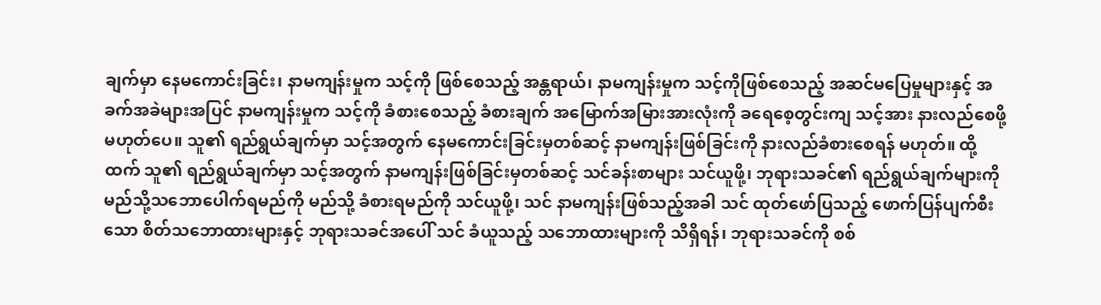ချက်မှာ နေမကောင်းခြင်း၊ နာမကျန်းမှုက သင့်ကို ဖြစ်စေသည့် အန္တရာယ်၊ နာမကျန်းမှုက သင့်ကိုဖြစ်စေသည့် အဆင်မပြေမှုများနှင့် အခက်အခဲများအပြင် နာမကျန်းမှုက သင့်ကို ခံစားစေသည့် ခံစားချက် အမြောက်အမြားအားလုံးကို ခရေစေ့တွင်းကျ သင့်အား နားလည်စေဖို့ မဟုတ်ပေ။ သူ၏ ရည်ရွယ်ချက်မှာ သင့်အတွက် နေမကောင်းခြင်းမှတစ်ဆင့် နာမကျန်းဖြစ်ခြင်းကို နားလည်ခံစားစေရန် မဟုတ်။ ထို့ထက် သူ၏ ရည်ရွယ်ချက်မှာ သင့်အတွက် နာမကျန်းဖြစ်ခြင်းမှတစ်ဆင့် သင်ခန်းစာများ သင်ယူဖို့၊ ဘုရားသခင်၏ ရည်ရွယ်ချက်များကို မည်သို့သဘောပေါက်ရမည်ကို မည်သို့ ခံစားရမည်ကို သင်ယူဖို့၊ သင် နာမကျန်းဖြစ်သည့်အခါ သင် ထုတ်ဖော်ပြသည့် ဖောက်ပြန်ပျက်စီးသော စိတ်သဘောထားများနှင့် ဘုရားသခင်အပေါ် သင် ခံယူသည့် သဘောထားများကို သိရှိရန်၊ ဘုရားသခင်ကို စစ်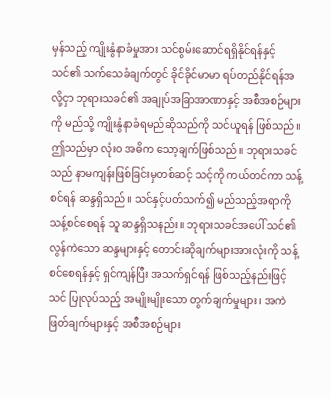မှန်သည့် ကျိုးနွံနာခံမှုအား သင်စွမ်းဆောင်ရရှိနိုင်ရန်နှင့် သင်၏ သက်သေခံချက်တွင် ခိုင်ခိုင်မာမာ ရပ်တည်နိုင်ရန်အလို့ငှာ ဘုရားသခင်၏ အချုပ်အခြာအာဏာနှင့် အစီအစဉ်များကို မည်သို့ ကျိုးနွံနာခံရမည်ဆိုသည်ကို သင်ယူရန် ဖြစ်သည်။ ဤသည်မှာ လုံးဝ အဓိက သော့ချက်ဖြစ်သည်။ ဘုရားသခင်သည် နာမကျန်းဖြစ်ခြင်းမှတစ်ဆင့် သင့်ကို ကယ်တင်ကာ သန့်စင်ရန် ဆန္ဒရှိသည်။ သင်နှင့်ပတ်သက်၍ မည်သည့်အရာကို သန့်စင်စေရန် သူ ဆန္ဒရှိသနည်း။ ဘုရားသခင်အပေါ် သင်၏ လွန်ကဲသော ဆန္ဒများနှင့် တောင်းဆိုချက်များအားလုံးကို သန့်စင်စေရန်နှင့် ရှင်ကျန်ပြီး အသက်ရှင်ရန် ဖြစ်သည့်နည်းဖြင့် သင် ပြုလုပ်သည့် အမျိုးမျိုးသော တွက်ချက်မှုများ၊ အကဲဖြတ်ချက်များနှင့် အစီအစဉ်များ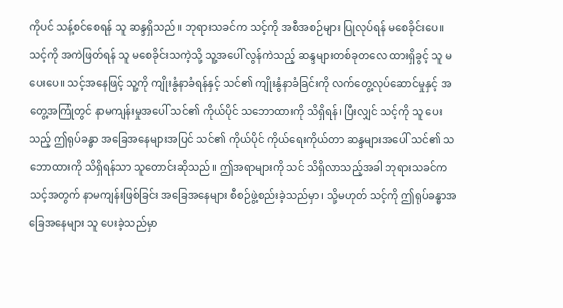ကိုပင် သန့်စင်စေရန် သူ ဆန္ဒရှိသည်။ ဘုရားသခင်က သင့်ကို အစီအစဉ်များ ပြုလုပ်ရန် မစေခိုင်းပေ။ သင့်ကို အကဲဖြတ်ရန် သူ မစေခိုင်းသကဲ့သို့ သူ့အပေါ် လွန်ကဲသည့် ဆန္ဒများတစ်ခုတလေ ထားရှိခွင့် သူ မပေးပေ။ သင့်အနေဖြင့် သူ့ကို ကျိုးနွံနာခံရန်နှင့် သင်၏ ကျိုးနွံနာခံခြင်းကို လက်တွေ့လုပ်ဆောင်မှုနှင့် အတွေ့အကြုံတွင် နာမကျန်းမှုအပေါ် သင်၏ ကိုယ်ပိုင် သဘောထားကို သိရှိရန်၊ ပြီးလျှင် သင့်ကို သူ ပေးသည့် ဤရုပ်ခန္ဓာ အခြေအနေများအပြင် သင်၏ ကိုယ်ပိုင် ကိုယ်ရေးကိုယ်တာ ဆန္ဒများအပေါ် သင်၏ သဘောထားကို သိရှိရန်သာ သူတောင်းဆိုသည်။ ဤအရာများကို သင် သိရှိလာသည့်အခါ ဘုရားသခင်က သင့်အတွက် နာမကျန်းဖြစ်ခြင်း အခြေအနေများ စီစဉ်ဖွဲ့စည်းခဲ့သည်မှာ၊ သို့မဟုတ် သင့်ကို ဤရုပ်ခန္ဓာအခြေအနေများ သူ ပေးခဲ့သည်မှာ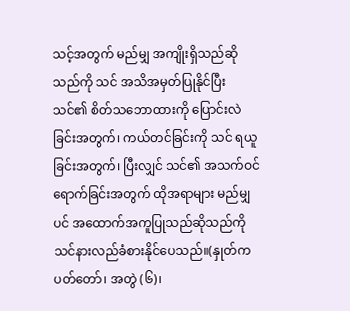သင့်အတွက် မည်မျှ အကျိုးရှိသည်ဆိုသည်ကို သင် အသိအမှတ်ပြုနိုင်ပြီး သင်၏ စိတ်သဘောထားကို ပြောင်းလဲခြင်းအတွက်၊ ကယ်တင်ခြင်းကို သင် ရယူခြင်းအတွက်၊ ပြီးလျှင် သင်၏ အသက်ဝင်ရောက်ခြင်းအတွက် ထိုအရာများ မည်မျှပင် အထောက်အကူပြုသည်ဆိုသည်ကို သင်နားလည်ခံစားနိုင်ပေသည်။(နှုတ်ကပတ်တော်၊ အတွဲ (၆)၊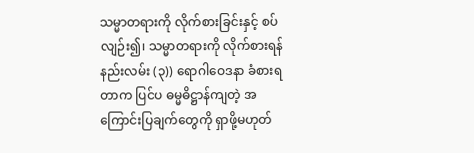သမ္မာတရားကို လိုက်စားခြင်းနှင့် စပ်လျဉ်း၍၊ သမ္မာတရားကို လိုက်စားရန်နည်းလမ်း (၃)) ရောဂါဝေဒနာ ခံစားရတာက ပြင်ပ ဓမ္မဓိဋ္ဌာန်ကျတဲ့ အကြောင်းပြချက်တွေကို ရှာဖို့မဟုတ်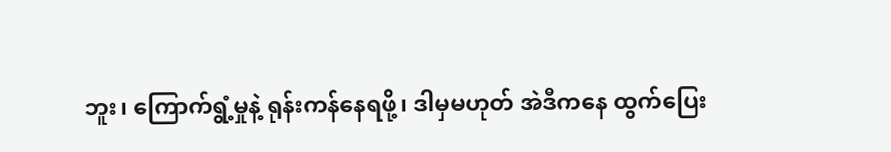ဘူး၊ ကြောက်ရွံ့မှုနဲ့ ရုန်းကန်နေရဖို့၊ ဒါမှမဟုတ် အဲဒီကနေ ထွက်ပြေး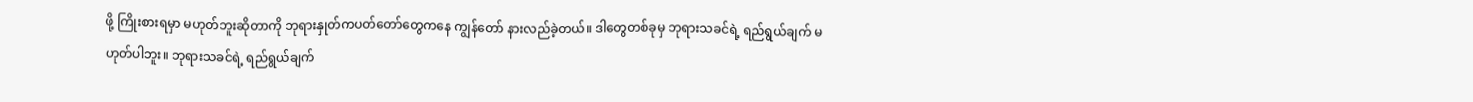ဖို့ ကြိုးစားရမှာ မဟုတ်ဘူးဆိုတာကို ဘုရားနှုတ်ကပတ်တော်တွေကနေ ကျွန်တော် နားလည်ခဲ့တယ်။ ဒါတွေတစ်ခုမှ ဘုရားသခင်ရဲ့ ရည်ရွယ်ချက် မဟုတ်ပါဘူး။ ဘုရားသခင်ရဲ့ ရည်ရွယ်ချက်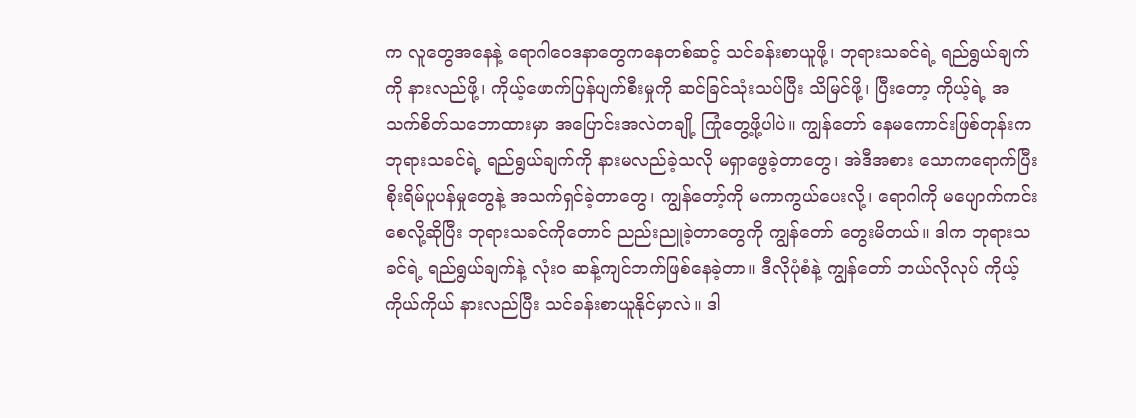က လူတွေအနေနဲ့ ရောဂါဝေဒနာတွေကနေတစ်ဆင့် သင်ခန်းစာယူဖို့၊ ဘုရားသခင်ရဲ့ ရည်ရွယ်ချက်ကို နားလည်ဖို့၊ ကိုယ့်ဖောက်ပြန်ပျက်စီးမှုကို ဆင်ခြင်သုံးသပ်ပြီး သိမြင်ဖို့၊ ပြီးတော့ ကိုယ့်ရဲ့ အသက်စိတ်သဘောထားမှာ အပြောင်းအလဲတချို့ ကြုံတွေ့ဖို့ပါပဲ။ ကျွန်တော် နေမကောင်းဖြစ်တုန်းက ဘုရားသခင်ရဲ့ ရည်ရွယ်ချက်ကို နားမလည်ခဲ့သလို မရှာဖွေခဲ့တာတွေ၊ အဲဒီအစား သောကရောက်ပြီး စိုးရိမ်ပူပန်မှုတွေနဲ့ အသက်ရှင်ခဲ့တာတွေ၊ ကျွန်တော့်ကို မကာကွယ်ပေးလို့၊ ရောဂါကို မပျောက်ကင်းစေလို့ဆိုပြီး ဘုရားသခင်ကိုတောင် ညည်းညူခဲ့တာတွေကို ကျွန်တော် တွေးမိတယ်။ ဒါက ဘုရားသခင်ရဲ့ ရည်ရွယ်ချက်နဲ့ လုံးဝ ဆန့်ကျင်ဘက်ဖြစ်နေခဲ့တာ။ ဒီလိုပုံစံနဲ့ ကျွန်တော် ဘယ်လိုလုပ် ကိုယ့်ကိုယ်ကိုယ် နားလည်ပြီး သင်ခန်းစာယူနိုင်မှာလဲ။ ဒါ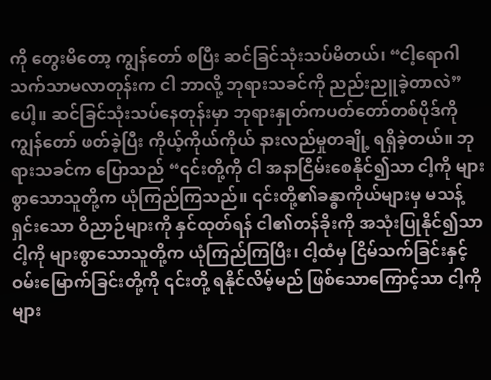ကို တွေးမိတော့ ကျွန်တော် စပြီး ဆင်ခြင်သုံးသပ်မိတယ်၊ “ငါ့ရောဂါ သက်သာမလာတုန်းက ငါ ဘာလို့ ဘုရားသခင်ကို ညည်းညူခဲ့တာလဲ” ပေါ့။ ဆင်ခြင်သုံးသပ်နေတုန်းမှာ ဘုရားနှုတ်ကပတ်တော်တစ်ပိုဒ်ကို ကျွန်တော် ဖတ်ခဲ့ပြီး ကိုယ့်ကိုယ်ကိုယ် နားလည်မှုတချို့ ရရှိခဲ့တယ်။ ဘုရားသခင်က ပြောသည် “၎င်းတို့ကို ငါ အနာငြိမ်းစေနိုင်၍သာ ငါ့ကို များစွာသောသူတို့က ယုံကြည်ကြသည်။ ၎င်းတို့၏ခန္ဓာကိုယ်များမှ မသန့်ရှင်းသော ဝိညာဉ်များကို နှင်ထုတ်ရန် ငါ၏တန်ခိုးကို အသုံးပြုနိုင်၍သာ ငါ့ကို များစွာသောသူတို့က ယုံကြည်ကြပြီး၊ ငါ့ထံမှ ငြိမ်သက်ခြင်းနှင့် ဝမ်းမြောက်ခြင်းတို့ကို ၎င်းတို့ ရနိုင်လိမ့်မည် ဖြစ်သောကြောင့်သာ ငါ့ကို များ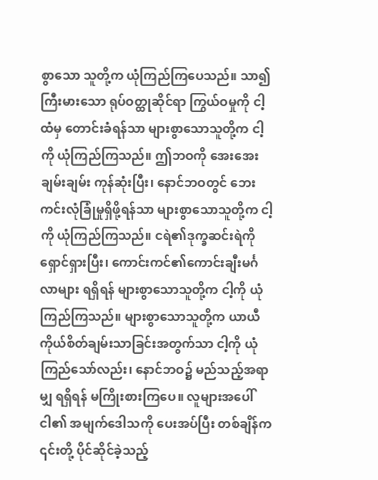စွာသော သူတို့က ယုံကြည်ကြပေသည်။ သာ၍ကြီးမားသော ရုပ်ဝတ္ထုဆိုင်ရာ ကြွယ်ဝမှုကို ငါ့ထံမှ တောင်းခံရန်သာ များစွာသောသူတို့က ငါ့ကို ယုံကြည်ကြသည်။ ဤဘဝကို အေးအေးချမ်းချမ်း ကုန်ဆုံးပြီး၊ နောင်ဘဝတွင် ဘေးကင်းလုံခြုံမှုရှိဖို့ရန်သာ များစွာသောသူတို့က ငါ့ကို ယုံကြည်ကြသည်။ ငရဲ၏ဒုက္ခဆင်းရဲကို ရှောင်ရှားပြီး၊ ကောင်းကင်၏ကောင်းချီးမင်္ဂလာများ ရရှိရန် များစွာသောသူတို့က ငါ့ကို ယုံကြည်ကြသည်။ များစွာသောသူတို့က ယာယီ ကိုယ်စိတ်ချမ်းသာခြင်းအတွက်သာ ငါ့ကို ယုံကြည်သော်လည်း၊ နောင်ဘဝ၌ မည်သည့်အရာမျှ ရရှိရန် မကြိုးစားကြပေ။ လူများအပေါ် ငါ၏ အမျက်ဒေါသကို ပေးအပ်ပြီး တစ်ချိန်က ၎င်းတို့ ပိုင်ဆိုင်ခဲ့သည့်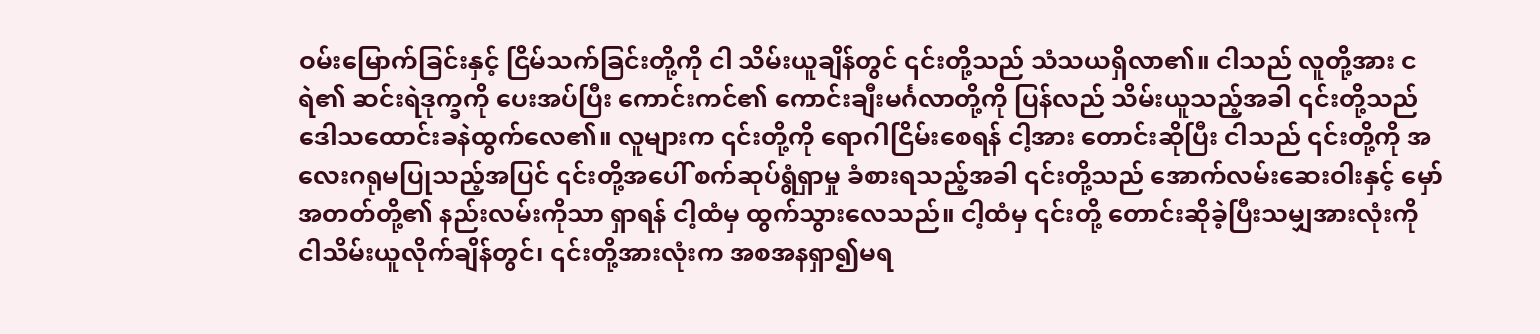ဝမ်းမြောက်ခြင်းနှင့် ငြိမ်သက်ခြင်းတို့ကို ငါ သိမ်းယူချိန်တွင် ၎င်းတို့သည် သံသယရှိလာ၏။ ငါသည် လူတို့အား ငရဲ၏ ဆင်းရဲဒုက္ခကို ပေးအပ်ပြီး ကောင်းကင်၏ ကောင်းချီးမင်္ဂလာတို့ကို ပြန်လည် သိမ်းယူသည့်အခါ ၎င်းတို့သည် ဒေါသထောင်းခနဲထွက်လေ၏။ လူများက ၎င်းတို့ကို ရောဂါငြိမ်းစေရန် ငါ့အား တောင်းဆိုပြီး ငါသည် ၎င်းတို့ကို အလေးဂရုမပြုသည့်အပြင် ၎င်းတို့အပေါ် စက်ဆုပ်ရွံရှာမှု ခံစားရသည့်အခါ ၎င်းတို့သည် အောက်လမ်းဆေးဝါးနှင့် မှော်အတတ်တို့၏ နည်းလမ်းကိုသာ ရှာရန် ငါ့ထံမှ ထွက်သွားလေသည်။ ငါ့ထံမှ ၎င်းတို့ တောင်းဆိုခဲ့ပြီးသမျှအားလုံးကို ငါသိမ်းယူလိုက်ချိန်တွင်၊ ၎င်းတို့အားလုံးက အစအနရှာ၍မရ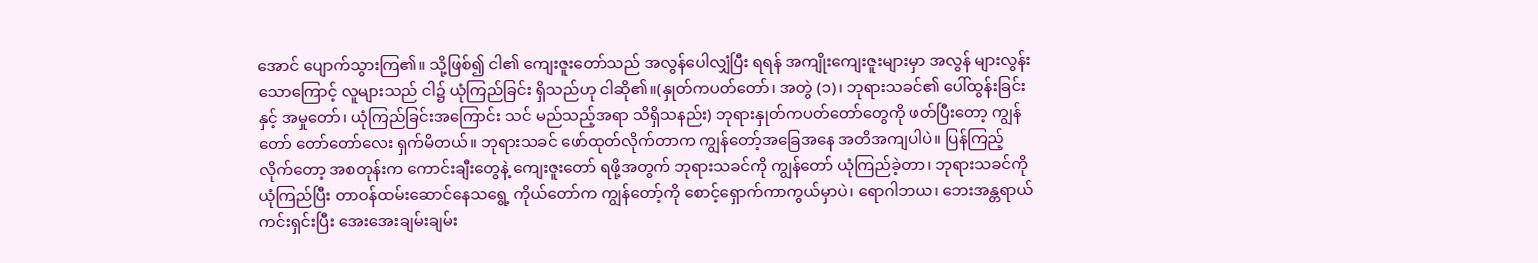အောင် ပျောက်သွားကြ၏။ သို့ဖြစ်၍ ငါ၏ ကျေးဇူးတော်သည် အလွန်ပေါလျှံပြီး ရရန် အကျိုးကျေးဇူးများမှာ အလွန် များလွန်းသောကြောင့် လူများသည် ငါ၌ ယုံကြည်ခြင်း ရှိသည်ဟု ငါဆို၏။(နှုတ်ကပတ်တော်၊ အတွဲ (၁)၊ ဘုရားသခင်၏ ပေါ်ထွန်းခြင်းနှင့် အမှုတော်၊ ယုံကြည်ခြင်းအကြောင်း သင် မည်သည့်အရာ သိရှိသနည်း) ဘုရားနှုတ်ကပတ်တော်တွေကို ဖတ်ပြီးတော့ ကျွန်တော် တော်တော်လေး ရှက်မိတယ်။ ဘုရားသခင် ဖော်ထုတ်လိုက်တာက ကျွန်တော့်အခြေအနေ အတိအကျပါပဲ။ ပြန်ကြည့်လိုက်တော့ အစတုန်းက ကောင်းချီးတွေနဲ့ ကျေးဇူးတော် ရဖို့အတွက် ဘုရားသခင်ကို ကျွန်တော် ယုံကြည်ခဲ့တာ၊ ဘုရားသခင်ကို ယုံကြည်ပြီး တာဝန်ထမ်းဆောင်နေသရွေ့ ကိုယ်တော်က ကျွန်တော့်ကို စောင့်ရှောက်ကာကွယ်မှာပဲ၊ ရောဂါဘယ၊ ဘေးအန္တရာယ် ကင်းရှင်းပြီး အေးအေးချမ်းချမ်း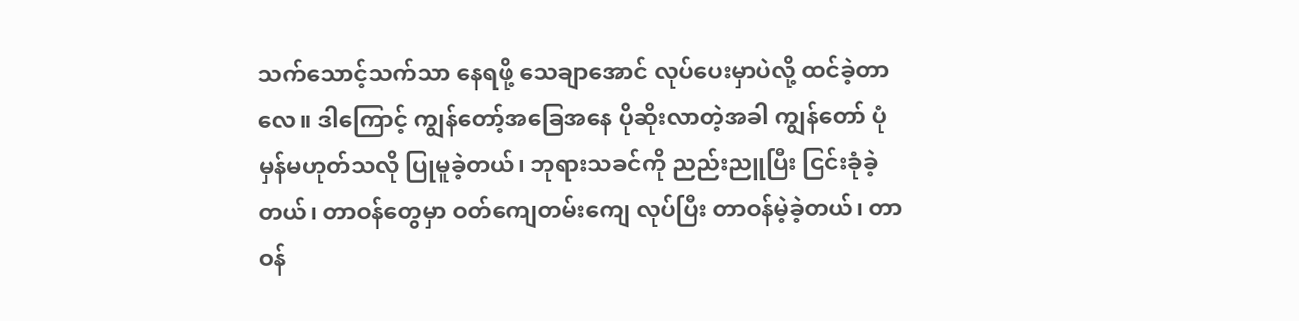သက်သောင့်သက်သာ နေရဖို့ သေချာအောင် လုပ်ပေးမှာပဲလို့ ထင်ခဲ့တာလေ။ ဒါကြောင့် ကျွန်တော့်အခြေအနေ ပိုဆိုးလာတဲ့အခါ ကျွန်တော် ပုံမှန်မဟုတ်သလို ပြုမူခဲ့တယ်၊ ဘုရားသခင်ကို ညည်းညူပြီး ငြင်းခုံခဲ့တယ်၊ တာဝန်တွေမှာ ဝတ်ကျေတမ်းကျေ လုပ်ပြီး တာဝန်မဲ့ခဲ့တယ်၊ တာဝန်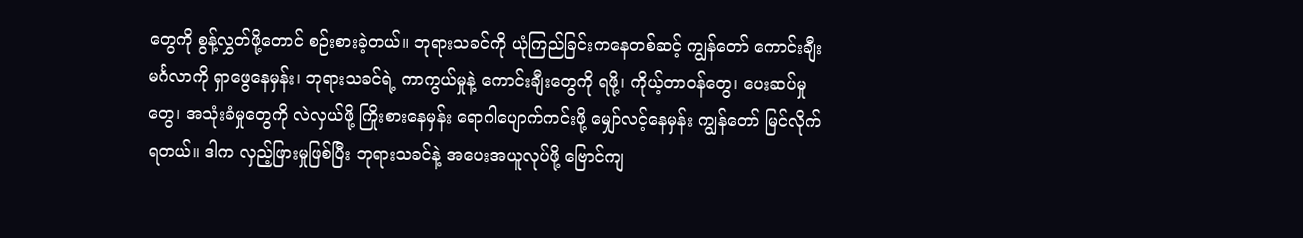တွေကို စွန့်လွှတ်ဖို့တောင် စဉ်းစားခဲ့တယ်။ ဘုရားသခင်ကို ယုံကြည်ခြင်းကနေတစ်ဆင့် ကျွန်တော် ကောင်းချီးမင်္ဂလာကို ရှာဖွေနေမှန်း၊ ဘုရားသခင်ရဲ့ ကာကွယ်မှုနဲ့ ကောင်းချီးတွေကို ရဖို့၊ ကိုယ့်တာဝန်တွေ၊ ပေးဆပ်မှုတွေ၊ အသုံးခံမှုတွေကို လဲလှယ်ဖို့ ကြိုးစားနေမှန်း ရောဂါပျောက်ကင်းဖို့ မျှော်လင့်နေမှန်း ကျွန်တော် မြင်လိုက်ရတယ်။ ဒါက လှည့်ဖြားမှုဖြစ်ပြီး ဘုရားသခင်နဲ့ အပေးအယူလုပ်ဖို့ ဗြောင်ကျ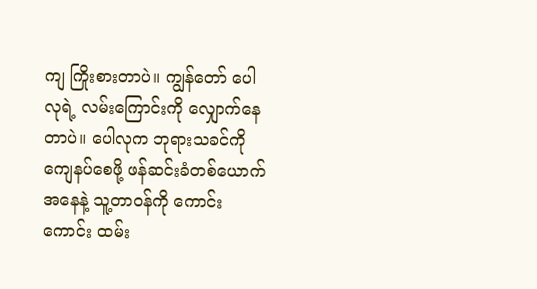ကျ ကြိုးစားတာပဲ။ ကျွန်တော် ပေါလုရဲ့ လမ်းကြောင်းကို လျှောက်နေတာပဲ။ ပေါလုက ဘုရားသခင်ကို ကျေနပ်စေဖို့ ဖန်ဆင်းခံတစ်ယောက်အနေနဲ့ သူ့တာဝန်ကို ကောင်းကောင်း ထမ်း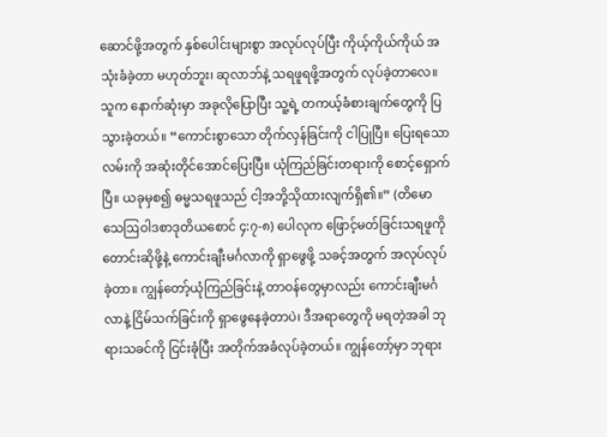ဆောင်ဖို့အတွက် နှစ်ပေါင်းများစွာ အလုပ်လုပ်ပြီး ကိုယ့်ကိုယ်ကိုယ် အသုံးခံခဲ့တာ မဟုတ်ဘူး၊ ဆုလာဘ်နဲ့ သရဖူရဖို့အတွက် လုပ်ခဲ့တာလေ။ သူက နောက်ဆုံးမှာ အခုလိုပြောပြီး သူ့ရဲ့ တကယ့်ခံစားချက်တွေကို ပြသွားခဲ့တယ်။ “ကောင်းစွာသော တိုက်လှန်ခြင်းကို ငါပြုပြီ။ ပြေးရသောလမ်းကို အဆုံးတိုင်အောင်ပြေးပြီ။ ယုံကြည်ခြင်းတရားကို စောင့်ရှောက်ပြီ။ ယခုမှစ၍ ဓမ္မသရဖူသည် ငါ့အဘို့သိုထားလျက်ရှိ၏။” (တိမောသေဩဝါဒစာဒုတိယစောင် ၄:၇-၈) ပေါလုက ဖြောင့်မတ်ခြင်းသရဖူကို တောင်းဆိုဖို့နဲ့ ကောင်းချီးမင်္ဂလာကို ရှာဖွေဖို့ သခင့်အတွက် အလုပ်လုပ်ခဲ့တာ။ ကျွန်တော့်ယုံကြည်ခြင်းနဲ့ တာဝန်တွေမှာလည်း ကောင်းချီးမင်္ဂလာနဲ့ ငြိမ်သက်ခြင်းကို ရှာဖွေနေခဲ့တာပဲ၊ ဒီအရာတွေကို မရတဲ့အခါ ဘုရားသခင်ကို ငြင်းခုံပြီး အတိုက်အခံလုပ်ခဲ့တယ်။ ကျွန်တော့်မှာ ဘုရား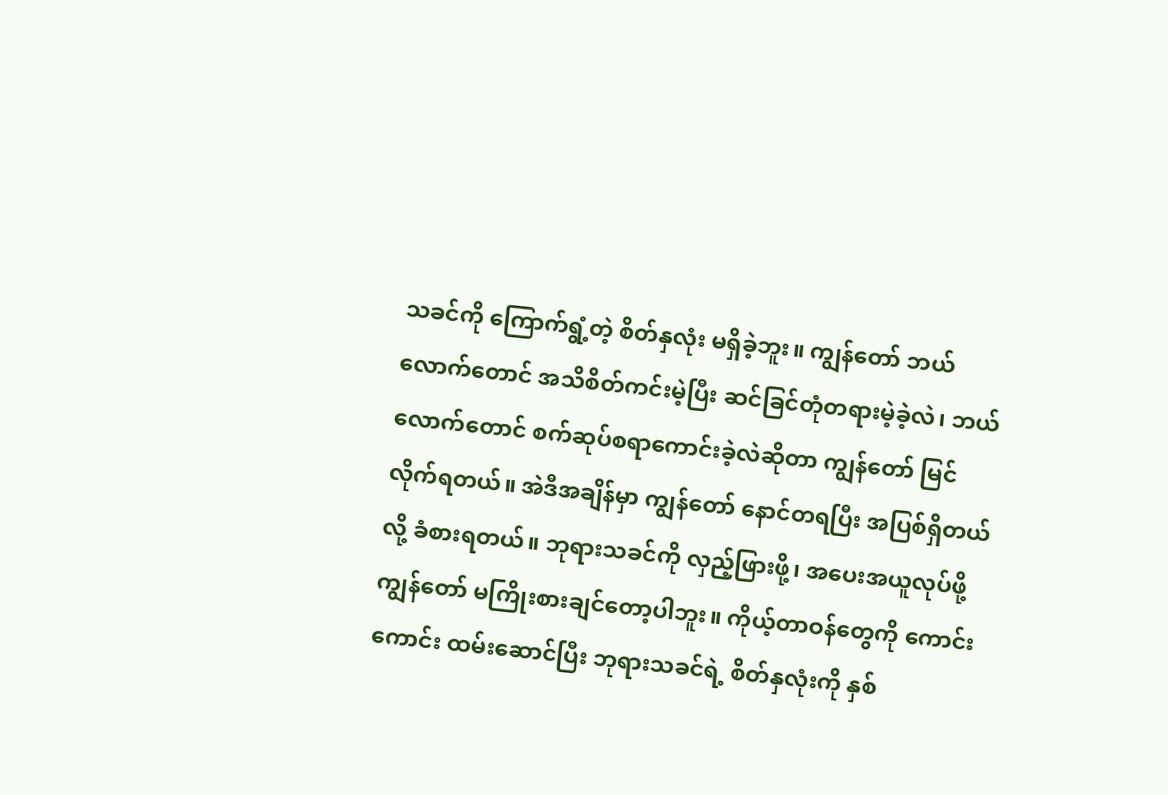သခင်ကို ကြောက်ရွံ့တဲ့ စိတ်နှလုံး မရှိခဲ့ဘူး။ ကျွန်တော် ဘယ်လောက်တောင် အသိစိတ်ကင်းမဲ့ပြီး ဆင်ခြင်တုံတရားမဲ့ခဲ့လဲ၊ ဘယ်လောက်တောင် စက်ဆုပ်စရာကောင်းခဲ့လဲဆိုတာ ကျွန်တော် မြင်လိုက်ရတယ်။ အဲဒီအချိန်မှာ ကျွန်တော် နောင်တရပြီး အပြစ်ရှိတယ်လို့ ခံစားရတယ်။ ဘုရားသခင်ကို လှည့်ဖြားဖို့၊ အပေးအယူလုပ်ဖို့ ကျွန်တော် မကြိုးစားချင်တော့ပါဘူး။ ကိုယ့်တာဝန်တွေကို ကောင်းကောင်း ထမ်းဆောင်ပြီး ဘုရားသခင်ရဲ့ စိတ်နှလုံးကို နှစ်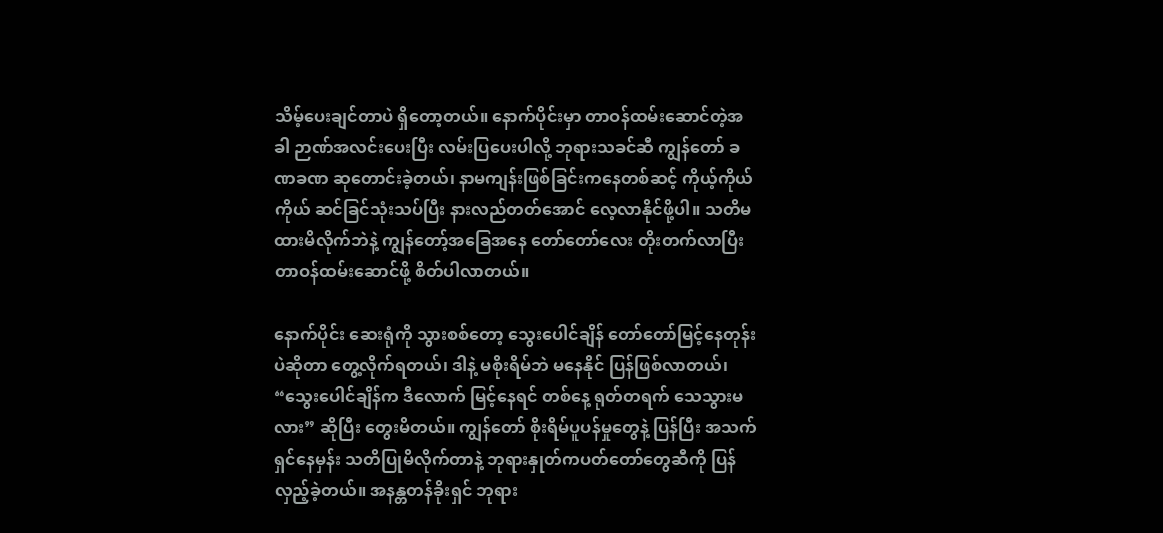သိမ့်ပေးချင်တာပဲ ရှိတော့တယ်။ နောက်ပိုင်းမှာ တာဝန်ထမ်းဆောင်တဲ့အခါ ဉာဏ်အလင်းပေးပြီး လမ်းပြပေးပါလို့ ဘုရားသခင်ဆီ ကျွန်တော် ခဏခဏ ဆုတောင်းခဲ့တယ်၊ နာမကျန်းဖြစ်ခြင်းကနေတစ်ဆင့် ကိုယ့်ကိုယ်ကိုယ် ဆင်ခြင်သုံးသပ်ပြီး နားလည်တတ်အောင် လေ့လာနိုင်ဖို့ပါ။ သတိမထားမိလိုက်ဘဲနဲ့ ကျွန်တော့်အခြေအနေ တော်တော်လေး တိုးတက်လာပြီး တာဝန်ထမ်းဆောင်ဖို့ စိတ်ပါလာတယ်။

နောက်ပိုင်း ဆေးရုံကို သွားစစ်တော့ သွေးပေါင်ချိန် တော်တော်မြင့်နေတုန်းပဲဆိုတာ တွေ့လိုက်ရတယ်၊ ဒါနဲ့ မစိုးရိမ်ဘဲ မနေနိုင် ပြန်ဖြစ်လာတယ်၊ “သွေးပေါင်ချိန်က ဒီလောက် မြင့်နေရင် တစ်နေ့ ရုတ်တရက် သေသွားမလား” ဆိုပြီး တွေးမိတယ်။ ကျွန်တော် စိုးရိမ်ပူပန်မှုတွေနဲ့ ပြန်ပြီး အသက်ရှင်နေမှန်း သတိပြုမိလိုက်တာနဲ့ ဘုရားနှုတ်ကပတ်တော်တွေဆီကို ပြန်လှည့်ခဲ့တယ်။ အနန္တတန်ခိုးရှင် ဘုရား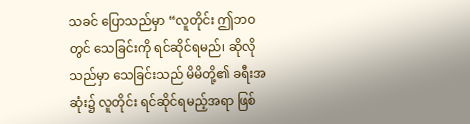သခင် ပြောသည်မှာ “လူတိုင်း ဤဘဝတွင် သေခြင်းကို ရင်ဆိုင်ရမည်၊ ဆိုလိုသည်မှာ သေခြင်းသည် မိမိတို့၏ ခရီးအဆုံး၌ လူတိုင်း ရင်ဆိုင်ရမည့်အရာ ဖြစ်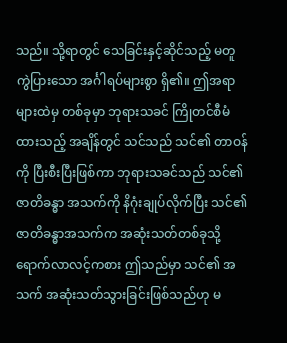သည်။ သို့ရာတွင် သေခြင်းနှင့်ဆိုင်သည့် မတူကွဲပြားသော အင်္ဂါရပ်များစွာ ရှိ၏။ ဤအရာများထဲမှ တစ်ခုမှာ ဘုရားသခင် ကြိုတင်စီမံထားသည့် အချိန်တွင် သင်သည် သင်၏ တာဝန်ကို ပြီးစီးပြီးဖြစ်ကာ ဘုရားသခင်သည် သင်၏ ဇာတိခန္ဓာ အသက်ကို နိဂုံးချုပ်လိုက်ပြီး သင်၏ ဇာတိခန္ဓာအသက်က အဆုံးသတ်တစ်ခုသို့ ရောက်လာလင့်ကစား ဤသည်မှာ သင်၏ အသက် အဆုံးသတ်သွားခြင်းဖြစ်သည်ဟု မ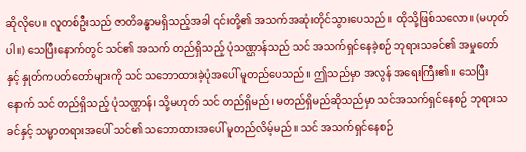ဆိုလိုပေ။ လူတစ်ဦးသည် ဇာတိခန္ဓာမရှိသည့်အခါ ၎င်းတို့၏ အသက်အဆုံးတိုင်သွားပေသည်။ ထိုသို့ဖြစ်သလော။ (မဟုတ်ပါ။) သေပြီးနောက်တွင် သင်၏ အသက် တည်ရှိသည့် ပုံသဏ္ဌာန်သည် သင် အသက်ရှင်နေခဲ့စဉ် ဘုရားသခင်၏ အမှုတော်နှင့် နှုတ်ကပတ်တော်များကို သင် သဘောထားခဲ့ပုံအပေါ် မူတည်ပေသည်။ ဤသည်မှာ အလွန် အရေးကြီး၏။ သေပြီးနောက် သင် တည်ရှိသည့် ပုံသဏ္ဌာန်၊ သို့မဟုတ် သင် တည်ရှိမည်၊ မတည်ရှိမည်ဆိုသည်မှာ သင်အသက်ရှင်နေစဉ် ဘုရားသခင်နှင့် သမ္မာတရားအပေါ် သင်၏ သဘောထားအပေါ် မူတည်လိမ့်မည်။ သင် အသက်ရှင်နေစဉ်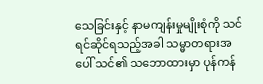သေခြင်းနှင့် နာမကျန်းမှုမျိုးစုံကို သင် ရင်ဆိုင်ရသည့်အခါ သမ္မာတရားအပေါ် သင်၏ သဘောထားမှာ ပုန်ကန်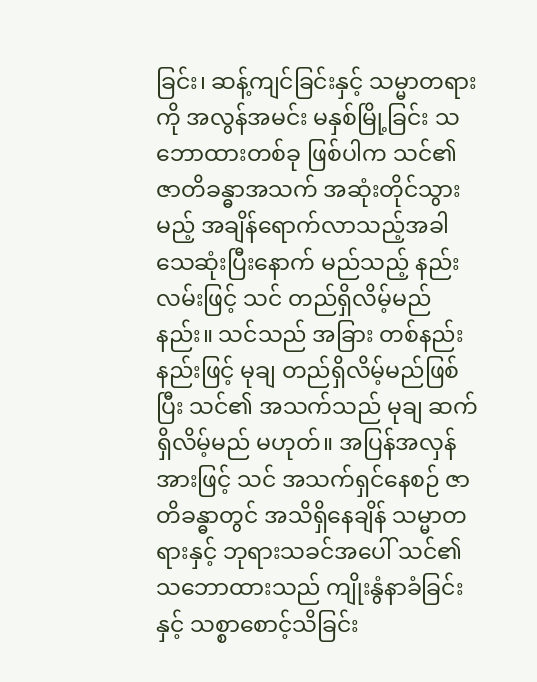ခြင်း၊ ဆန့်ကျင်ခြင်းနှင့် သမ္မာတရားကို အလွန်အမင်း မနှစ်မြို့ခြင်း သဘောထားတစ်ခု ဖြစ်ပါက သင်၏ ဇာတိခန္ဓာအသက် အဆုံးတိုင်သွားမည့် အချိန်ရောက်လာသည့်အခါ သေဆုံးပြီးနောက် မည်သည့် နည်းလမ်းဖြင့် သင် တည်ရှိလိမ့်မည်နည်း။ သင်သည် အခြား တစ်နည်းနည်းဖြင့် မုချ တည်ရှိလိမ့်မည်ဖြစ်ပြီး သင်၏ အသက်သည် မုချ ဆက်ရှိလိမ့်မည် မဟုတ်။ အပြန်အလှန်အားဖြင့် သင် အသက်ရှင်နေစဉ် ဇာတိခန္ဓာတွင် အသိရှိနေချိန် သမ္မာတရားနှင့် ဘုရားသခင်အပေါ် သင်၏ သဘောထားသည် ကျိုးနွံနာခံခြင်းနှင့် သစ္စာစောင့်သိခြင်း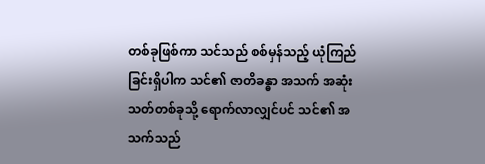တစ်ခုဖြစ်ကာ သင်သည် စစ်မှန်သည့် ယုံကြည်ခြင်းရှိပါက သင်၏ ဇာတိခန္ဓာ အသက် အဆုံးသတ်တစ်ခုသို့ ရောက်လာလျှင်ပင် သင်၏ အသက်သည်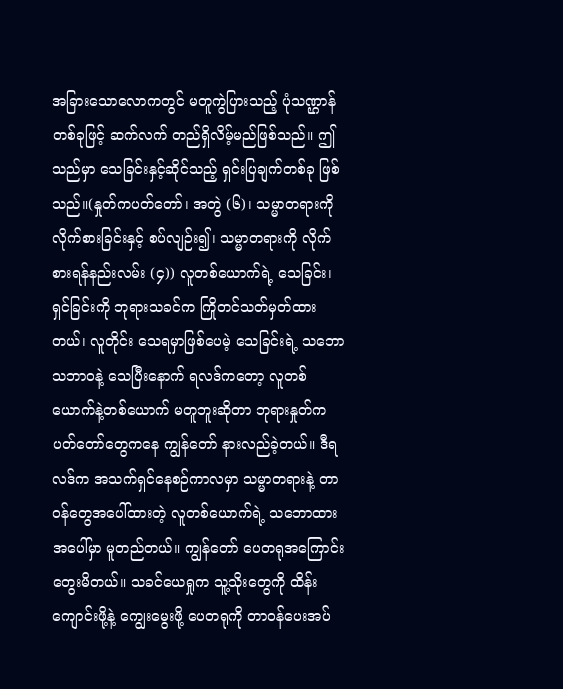အခြားသောလောကတွင် မတူကွဲပြားသည့် ပုံသဏ္ဌာန်တစ်ခုဖြင့် ဆက်လက် တည်ရှိလိမ့်မည်ဖြစ်သည်။ ဤသည်မှာ သေခြင်းနှင့်ဆိုင်သည့် ရှင်းပြချက်တစ်ခု ဖြစ်သည်။(နှုတ်ကပတ်တော်၊ အတွဲ (၆)၊ သမ္မာတရားကို လိုက်စားခြင်းနှင့် စပ်လျဉ်း၍၊ သမ္မာတရားကို လိုက်စားရန်နည်းလမ်း (၄)) လူတစ်ယောက်ရဲ့ သေခြင်း၊ ရှင်ခြင်းကို ဘုရားသခင်က ကြိုတင်သတ်မှတ်ထားတယ်၊ လူတိုင်း သေရမှာဖြစ်ပေမဲ့ သေခြင်းရဲ့ သဘောသဘာဝနဲ့ သေပြီးနောက် ရလဒ်ကတော့ လူတစ်ယောက်နဲ့တစ်ယောက် မတူဘူးဆိုတာ ဘုရားနှုတ်ကပတ်တော်တွေကနေ ကျွန်တော် နားလည်ခဲ့တယ်။ ဒီရလဒ်က အသက်ရှင်နေစဉ်ကာလမှာ သမ္မာတရားနဲ့ တာဝန်တွေအပေါ်ထားတဲ့ လူတစ်ယောက်ရဲ့ သဘောထားအပေါ်မှာ မူတည်တယ်။ ကျွန်တော် ပေတရုအကြောင်း တွေးမိတယ်။ သခင်ယေရှုက သူ့သိုးတွေကို ထိန်းကျောင်းဖို့နဲ့ ကျွေးမွေးဖို့ ပေတရုကို တာဝန်ပေးအပ်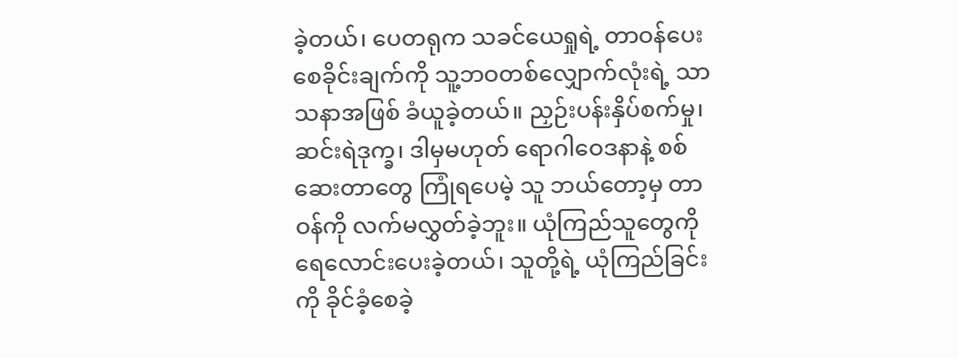ခဲ့တယ်၊ ပေတရုက သခင်ယေရှုရဲ့ တာဝန်ပေးစေခိုင်းချက်ကို သူ့ဘဝတစ်လျှောက်လုံးရဲ့ သာသနာအဖြစ် ခံယူခဲ့တယ်။ ညှဉ်းပန်းနှိပ်စက်မှု၊ ဆင်းရဲဒုက္ခ၊ ဒါမှမဟုတ် ရောဂါဝေဒနာနဲ့ စစ်ဆေးတာတွေ ကြုံရပေမဲ့ သူ ဘယ်တော့မှ တာဝန်ကို လက်မလွှတ်ခဲ့ဘူး။ ယုံကြည်သူတွေကို ရေလောင်းပေးခဲ့တယ်၊ သူတို့ရဲ့ ယုံကြည်ခြင်းကို ခိုင်ခံ့စေခဲ့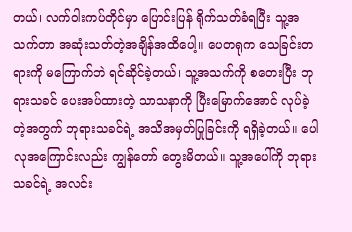တယ်၊ လက်ဝါးကပ်တိုင်မှာ ပြောင်းပြန် ရိုက်သတ်ခံရပြီး သူ့အသက်တာ အဆုံးသတ်တဲ့အချိန်အထိပေါ့။ ပေတရုက သေခြင်းတရားကို မကြောက်ဘဲ ရင်ဆိုင်ခဲ့တယ်၊ သူ့အသက်ကို စတေးပြီး ဘုရားသခင် ပေးအပ်ထားတဲ့ သာသနာကို ပြီးမြောက်အောင် လုပ်ခဲ့တဲ့အတွက် ဘုရားသခင်ရဲ့ အသိအမှတ်ပြုခြင်းကို ရရှိခဲ့တယ်။ ပေါလုအကြောင်းလည်း ကျွန်တော် တွေးမိတယ်။ သူ့အပေါ်ကို ဘုရားသခင်ရဲ့ အလင်း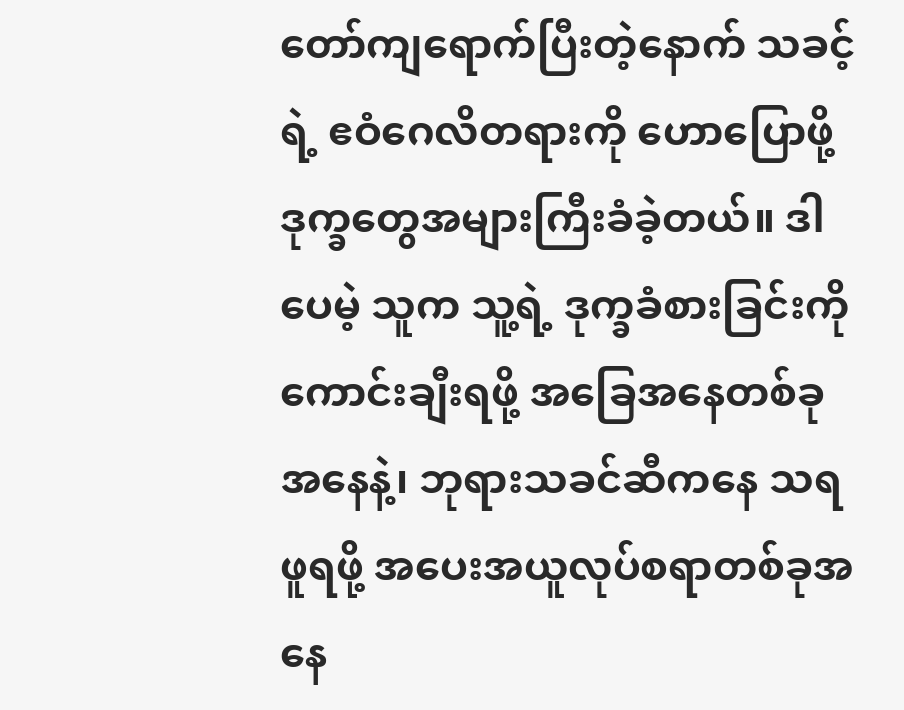တော်ကျရောက်ပြီးတဲ့နောက် သခင့်ရဲ့ ဧဝံဂေလိတရားကို ဟောပြောဖို့ ဒုက္ခတွေအများကြီးခံခဲ့တယ်။ ဒါပေမဲ့ သူက သူ့ရဲ့ ဒုက္ခခံစားခြင်းကို ကောင်းချီးရဖို့ အခြေအနေတစ်ခုအနေနဲ့၊ ဘုရားသခင်ဆီကနေ သရဖူရဖို့ အပေးအယူလုပ်စရာတစ်ခုအနေ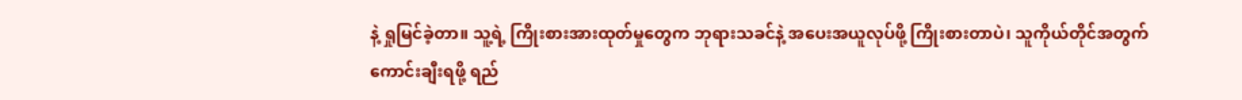နဲ့ ရှုမြင်ခဲ့တာ။ သူ့ရဲ့ ကြိုးစားအားထုတ်မှုတွေက ဘုရားသခင်နဲ့ အပေးအယူလုပ်ဖို့ ကြိုးစားတာပဲ၊ သူကိုယ်တိုင်အတွက် ကောင်းချီးရဖို့ ရည်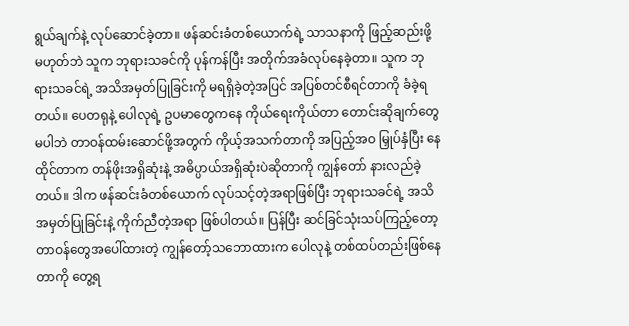ရွယ်ချက်နဲ့ လုပ်ဆောင်ခဲ့တာ။ ဖန်ဆင်းခံတစ်ယောက်ရဲ့ သာသနာကို ဖြည့်ဆည်းဖို့ မဟုတ်ဘဲ သူက ဘုရားသခင်ကို ပုန်ကန်ပြီး အတိုက်အခံလုပ်နေခဲ့တာ။ သူက ဘုရားသခင်ရဲ့ အသိအမှတ်ပြုခြင်းကို မရရှိခဲ့တဲ့အပြင် အပြစ်တင်စီရင်တာကို ခံခဲ့ရတယ်။ ပေတရုနဲ့ ပေါလုရဲ့ ဥပမာတွေကနေ ကိုယ်ရေးကိုယ်တာ တောင်းဆိုချက်တွေ မပါဘဲ တာဝန်ထမ်းဆောင်ဖို့အတွက် ကိုယ့်အသက်တာကို အပြည့်အဝ မြှုပ်နှံပြီး နေထိုင်တာက တန်ဖိုးအရှိဆုံးနဲ့ အဓိပ္ပာယ်အရှိဆုံးပဲဆိုတာကို ကျွန်တော် နားလည်ခဲ့တယ်။ ဒါက ဖန်ဆင်းခံတစ်ယောက် လုပ်သင့်တဲ့အရာဖြစ်ပြီး ဘုရားသခင်ရဲ့ အသိအမှတ်ပြုခြင်းနဲ့ ကိုက်ညီတဲ့အရာ ဖြစ်ပါတယ်။ ပြန်ပြီး ဆင်ခြင်သုံးသပ်ကြည့်တော့ တာဝန်တွေအပေါ်ထားတဲ့ ကျွန်တော့်သဘောထားက ပေါလုနဲ့ တစ်ထပ်တည်းဖြစ်နေတာကို တွေ့ရ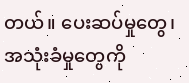တယ်။ ပေးဆပ်မှုတွေ၊ အသုံးခံမှုတွေကို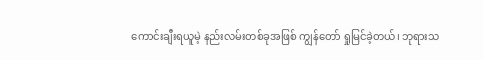ကောင်းချီးရယူမဲ့ နည်းလမ်းတစ်ခုအဖြစ် ကျွန်တော် ရှုမြင်ခဲ့တယ်၊ ဘုရားသ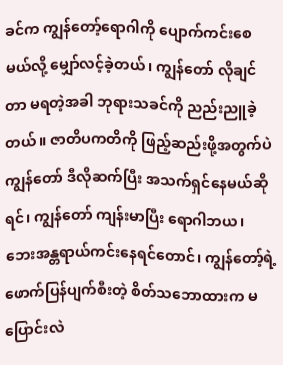ခင်က ကျွန်တော့်ရောဂါကို ပျောက်ကင်းစေမယ်လို့ မျှော်လင့်ခဲ့တယ်၊ ကျွန်တော် လိုချင်တာ မရတဲ့အခါ ဘုရားသခင်ကို ညည်းညူခဲ့တယ်။ ဇာတိပကတိကို ဖြည့်ဆည်းဖို့အတွက်ပဲ ကျွန်တော် ဒီလိုဆက်ပြီး အသက်ရှင်နေမယ်ဆိုရင်၊ ကျွန်တော် ကျန်းမာပြီး ရောဂါဘယ၊ ဘေးအန္တရာယ်ကင်းနေရင်တောင်၊ ကျွန်တော့်ရဲ့ ဖောက်ပြန်ပျက်စီးတဲ့ စိတ်သဘောထားက မပြောင်းလဲ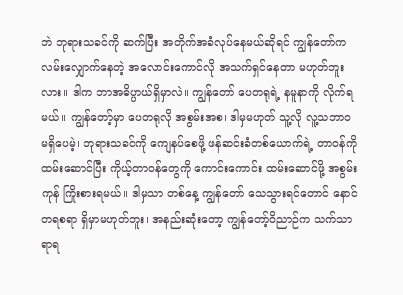ဘဲ ဘုရားသခင်ကို ဆက်ပြီး အတိုက်အခံလုပ်နေမယ်ဆိုရင် ကျွန်တော်က လမ်းလျှောက်နေတဲ့ အလောင်းကောင်လို အသက်ရှင်နေတာ မဟုတ်ဘူးလား။ ဒါက ဘာအဓိပ္ပာယ်ရှိမှာလဲ။ ကျွန်တော် ပေတရုရဲ့ နမူနာကို လိုက်ရမယ်။ ကျွန်တော့်မှာ ပေတရုလို အစွမ်းအစ၊ ဒါမှမဟုတ် သူ့လို လူ့သဘာဝ မရှိပေမဲ့၊ ဘုရားသခင်ကို ကျေနပ်စေဖို့ ဖန်ဆင်းခံတစ်ယောက်ရဲ့ တာဝန်ကို ထမ်းဆောင်ပြီး ကိုယ့်တာဝန်တွေကို ကောင်းကောင်း ထမ်းဆောင်ဖို့ အစွမ်းကုန် ကြိုးစားရမယ်။ ဒါမှသာ တစ်နေ့ ကျွန်တော် သေသွားရင်တောင် နောင်တရစရာ ရှိမှာမဟုတ်ဘူး၊ အနည်းဆုံးတော့ ကျွန်တော့်ဝိညာဉ်က သက်သာရာရ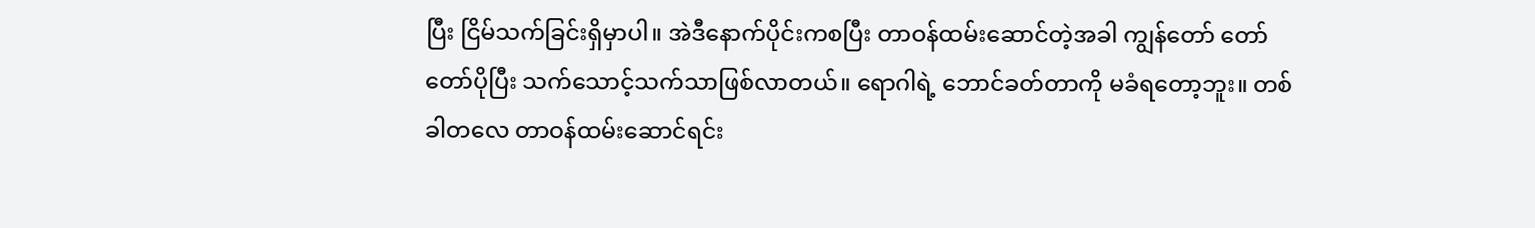ပြီး ငြိမ်သက်ခြင်းရှိမှာပါ။ အဲဒီနောက်ပိုင်းကစပြီး တာဝန်ထမ်းဆောင်တဲ့အခါ ကျွန်တော် တော်တော်ပိုပြီး သက်သောင့်သက်သာဖြစ်လာတယ်။ ရောဂါရဲ့ ဘောင်ခတ်တာကို မခံရတော့ဘူး။ တစ်ခါတလေ တာဝန်ထမ်းဆောင်ရင်း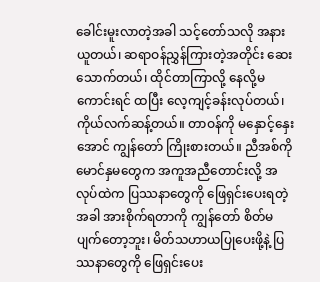ခေါင်းမူးလာတဲ့အခါ သင့်တော်သလို အနားယူတယ်၊ ဆရာဝန်ညွှန်ကြားတဲ့အတိုင်း ဆေးသောက်တယ်၊ ထိုင်တာကြာလို့ နေလို့မကောင်းရင် ထပြီး လေ့ကျင့်ခန်းလုပ်တယ်၊ ကိုယ်လက်ဆန့်တယ်။ တာဝန်ကို မနှောင့်နှေးအောင် ကျွန်တော် ကြိုးစားတယ်။ ညီအစ်ကိုမောင်နှမတွေက အကူအညီတောင်းလို့ အလုပ်ထဲက ပြဿနာတွေကို ဖြေရှင်းပေးရတဲ့အခါ အားစိုက်ရတာကို ကျွန်တော် စိတ်မပျက်တော့ဘူး၊ မိတ်သဟာယပြုပေးဖို့နဲ့ ပြဿနာတွေကို ဖြေရှင်းပေး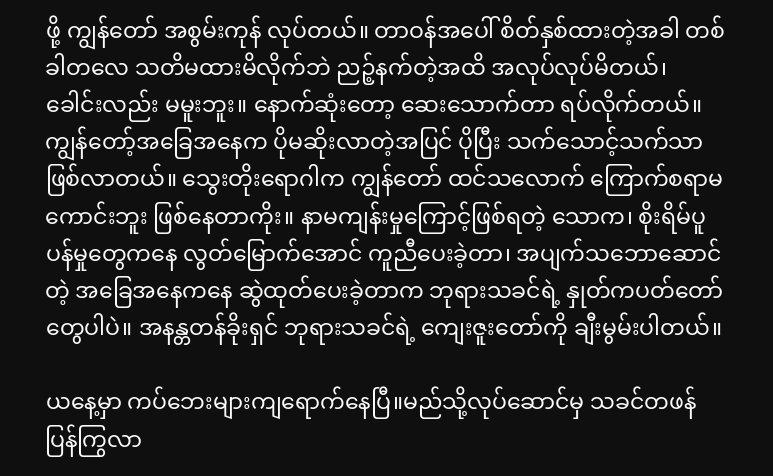ဖို့ ကျွန်တော် အစွမ်းကုန် လုပ်တယ်။ တာဝန်အပေါ် စိတ်နှစ်ထားတဲ့အခါ တစ်ခါတလေ သတိမထားမိလိုက်ဘဲ ညဉ့်နက်တဲ့အထိ အလုပ်လုပ်မိတယ်၊ ခေါင်းလည်း မမူးဘူး။ နောက်ဆုံးတော့ ဆေးသောက်တာ ရပ်လိုက်တယ်။ ကျွန်တော့်အခြေအနေက ပိုမဆိုးလာတဲ့အပြင် ပိုပြီး သက်သောင့်သက်သာဖြစ်လာတယ်။ သွေးတိုးရောဂါက ကျွန်တော် ထင်သလောက် ကြောက်စရာမကောင်းဘူး ဖြစ်နေတာကိုး။ နာမကျန်းမှုကြောင့်ဖြစ်ရတဲ့ သောက၊ စိုးရိမ်ပူပန်မှုတွေကနေ လွတ်မြောက်အောင် ကူညီပေးခဲ့တာ၊ အပျက်သဘောဆောင်တဲ့ အခြေအနေကနေ ဆွဲထုတ်ပေးခဲ့တာက ဘုရားသခင်ရဲ့ နှုတ်ကပတ်တော်တွေပါပဲ။ အနန္တတန်ခိုးရှင် ဘုရားသခင်ရဲ့ ကျေးဇူးတော်ကို ချီးမွမ်းပါတယ်။

ယနေ့မှာ ကပ်ဘေးများကျရောက်နေပြီ။မည်သို့လုပ်ဆောင်မှ သခင်တဖန်ပြန်ကြွလာ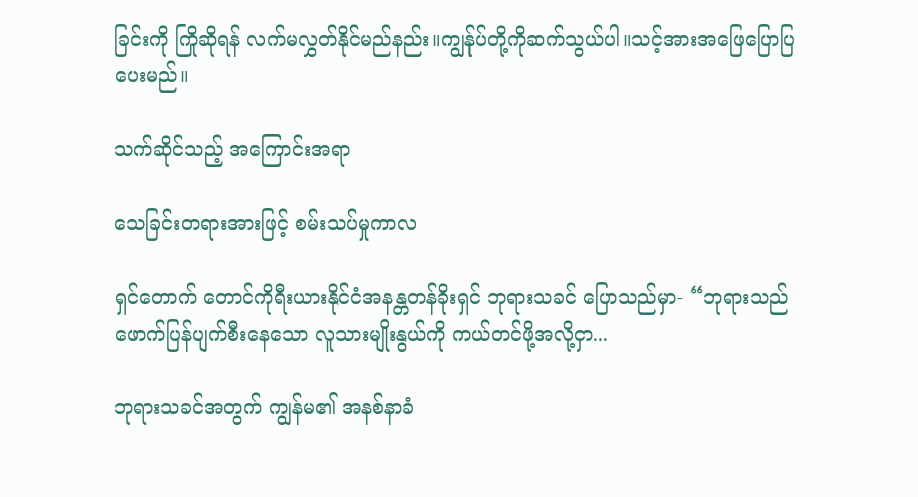ခြင်းကို ကြိုဆိုရန် လက်မလွှတ်နိုင်မည်နည်း။ကျွန်ုပ်တို့ကိုဆက်သွယ်ပါ။သင့်အားအဖြေပြောပြပေးမည်။

သက်ဆိုင်သည့် အကြောင်းအရာ

သေခြင်းတရားအားဖြင့် စမ်းသပ်မှုကာလ

ရှင်တောက် တောင်ကိုရီးယားနိုင်ငံအနန္တတန်ခိုးရှင် ဘုရားသခင် ပြောသည်မှာ- “ဘုရားသည် ဖောက်ပြန်ပျက်စီးနေသော လူသားမျိုးနွယ်ကို ကယ်တင်ဖို့အလို့ငှာ...

ဘုရားသခင်အတွက် ကျွန်မ၏ အနစ်နာခံ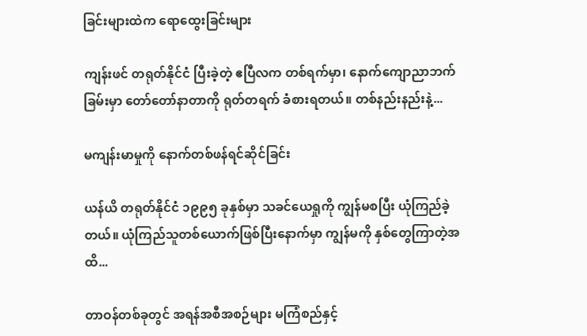ခြင်းများထဲက ရောထွေးခြင်းများ

ကျန်းဖင် တရုတ်နိုင်ငံ ပြီးခဲ့တဲ့ ဧပြီလက တစ်ရက်မှာ၊ နောက်ကျောညာဘက်ခြမ်းမှာ တော်တော်နာတာကို ရုတ်တရက် ခံစားရတယ်။ တစ်နည်းနည်းနဲ့...

မကျန်းမာမှုကို နောက်တစ်ဖန်ရင်ဆိုင်ခြင်း

ယန်ယိ တရုတ်နိုင်ငံ ၁၉၉၅ ခုနှစ်မှာ သခင်ယေရှုကို ကျွန်မစပြီး ယုံကြည်ခဲ့တယ်။ ယုံကြည်သူတစ်ယောက်ဖြစ်ပြီးနောက်မှာ ကျွန်မကို နှစ်တွေကြာတဲ့အထိ...

တာဝန်တစ်ခုတွင် အရန်အစီအစဉ်များ မကြံစည်နှင့်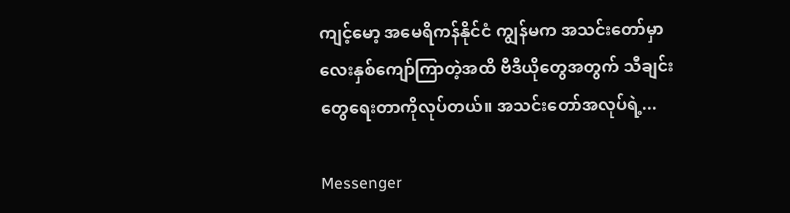ကျင့်မော့ အမေရိကန်နိုင်ငံ ကျွန်မက အသင်းတော်မှာ လေးနှစ်ကျော်ကြာတဲ့အထိ ဗီဒီယိုတွေအတွက် သီချင်းတွေရေးတာကိုလုပ်တယ်။ အသင်းတော်အလုပ်ရဲ့...

Messenger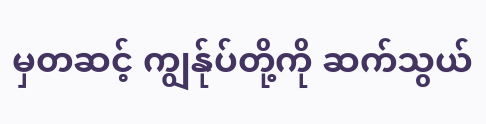မှတဆင့် ကျွန်ုပ်တို့ကို ဆက်သွယ်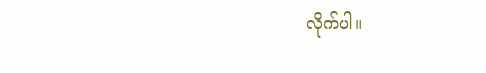လိုက်ပါ။